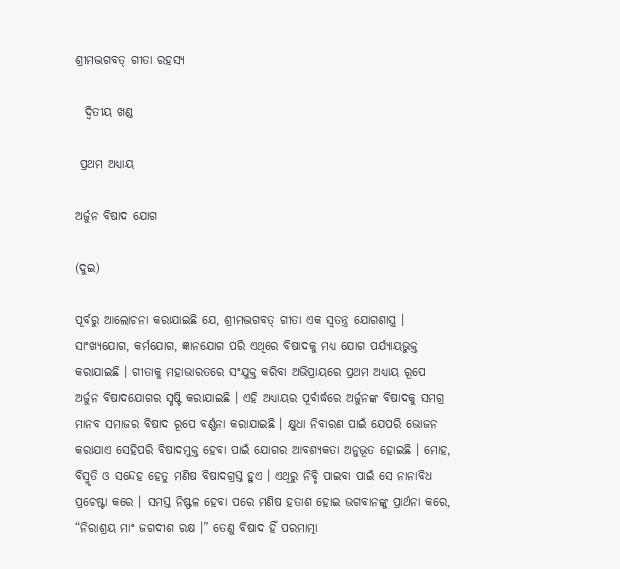ଶ୍ରୀମଦ୍ଭଗବତ୍ ଗୀତା ରହସ୍ୟ

  ଦ୍ୱିତୀୟ ଖଣ୍ଡ

 ପ୍ରଥମ ଅଧ୍ୟାୟ

ଅର୍ଜୁନ ବିଷାଦ ଯୋଗ

(ଦୁଇ)

ପୂର୍ବରୁ ଆଲୋଚନା କରାଯାଇଛି ଯେ, ଶ୍ରୀମଦ୍ଭଗବତ୍ ଗୀତା ଏକ ସ୍ବତନ୍ତ୍ର ଯୋଗଶାସ୍ତ୍ର । ସାଂଖ୍ୟଯୋଗ, କର୍ମଯୋଗ, ଜ୍ଞାନଯୋଗ ପରି ଏଥିରେ ବିଷାଦକୁ ମଧ୍ୟ ଯୋଗ ପର୍ଯ୍ୟାୟଭୁକ୍ତ କରାଯାଇଛି । ଗୀତାକୁ ମହାଭାରତରେ ସଂଯୁକ୍ତ କରିବା ଅଭିପ୍ରାୟରେ ପ୍ରଥମ ଅଧ୍ୟାୟ ରୂପେ ଅର୍ଜୁନ ବିଷାଦଯୋଗର ସୃଷ୍ଟି କରାଯାଇଛି । ଏହି ଅଧ୍ୟାୟର ପୂର୍ବାର୍ଦ୍ଧରେ ଅର୍ଜୁନଙ୍କ ବିଷାଦକୁ ସମଗ୍ର ମାନବ ସମାଜର ବିଷାଦ ରୂପେ ବର୍ଣ୍ଣନା କରାଯାଇଛି । କ୍ଷୁଧା ନିବାରଣ ପାଇଁ ଯେପରି ଭୋଜନ କରାଯାଏ ସେହିପରି ବିଷାଦମୁକ୍ତ ହେବା ପାଇଁ ଯୋଗର ଆବଶ୍ୟକତା ଅନୁଭୂତ ହୋଇଛି । ମୋହ, ବିସ୍ମୃତି ଓ ସନ୍ଦେହ ହେତୁ ମଣିଷ ବିଷାଦଗ୍ରସ୍ତ ହୁଏ । ଏଥିରୁ ନିବୃି ପାଇବା ପାଇଁ ସେ ନାନାବିଧ ପ୍ରଚେଷ୍ଟା କରେ । ସମସ୍ତ ନିଷ୍ଫଳ ହେବା ପରେ ମଣିଷ ହତାଶ ହୋଇ ଭଗବାନଙ୍କୁ ପ୍ରାର୍ଥନା କରେ, “ନିରାଶ୍ରୟ ମାଂ ଜଗଦୀଶ ରକ୍ଷ ।” ତେଣୁ ବିଷାଦ ହିଁ ପରମାତ୍ମା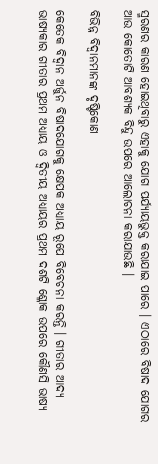ସ୍ମରଣର କାରଣ ହୋଇଥିବାରୁ ଏହାକୁ ଯୋଗ ପର୍ଯ୍ୟାୟଭୁକ୍ତ କରାଯାଇ ପାରେ । ଏଠାରେ ବିଷାଦ ଯୋଗର ଆଉ କୋତୋଟି ଆବଶ୍ୟକ ବିନ୍ଦୁ ଉପରେ ଆଲୋଚନା କରାଯାଉଛି ।

ବିଭିନ୍ନ ବିଦ୍ୱାନମାନଙ୍କ ଦୃଷ୍ଟିକୋଣ

କେତେକ ବିଦ୍ୱାନ ଅର୍ଜୁନ ବିଷାଦଯୋଗକୁ କ୍ଷେପକ ଅଧ୍ୟାୟ ରୂପେ ବିବେଚନା କରନ୍ତି । ଗୀତାର ଆଦ୍ୟ ଭାଷ୍ୟକାର ଗୀତାର ପ୍ରଥମ ଅଧ୍ୟାୟ ଓ ଦ୍ୱିତୀୟ ଅଧ୍ୟାୟର ପ୍ରଥମ ଦଶଟି ଶ୍ଳୋକ ଉପରେ କୌଣସି ଭାଷ୍ୟ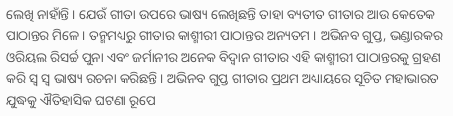ଲେଖି ନାହାଁନ୍ତି । ଯେଉଁ ଗୀତା ଉପରେ ଭାଷ୍ୟ ଲେଖିଛନ୍ତି ତାହା ବ୍ୟତୀତ ଗୀତାର ଆଉ କେତେକ ପାଠାନ୍ତର ମିଳେ । ତନ୍ମମଧ୍ୟରୁ ଗୀତାର କାଶ୍ମୀରୀ ପାଠାନ୍ତର ଅନ୍ୟତମ । ଅଭିନବ ଗୁପ୍ତ, ଭଣ୍ଡାରକର ଓରିୟଲ ରିସର୍ଚ୍ଚ ପୁନା ଏବଂ ଜର୍ମାନୀର ଅନେକ ବିଦ୍ୱାନ ଗୀତାର ଏହି କାଶ୍ମୀରୀ ପାଠାନ୍ତରକୁ ଗ୍ରହଣ କରି ସ୍ବ ସ୍ବ ଭାଷ୍ୟ ରଚନା କରିଛନ୍ତି । ଅଭିନବ ଗୁପ୍ତ ଗୀତାର ପ୍ରଥମ ଅଧ୍ୟାୟରେ ସୂଚିତ ମହାଭାରତ ଯୁଦ୍ଧକୁ ଐତିହାସିକ ଘଟଣା ରୂପେ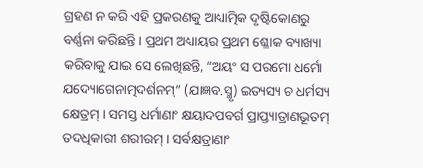ଗ୍ରହଣ ନ କରି ଏହି ପ୍ରକରଣକୁ ଆଧ୍ୟାତ୍ମିକ ଦୃଷ୍ଟିକୋଣରୁ ବର୍ଣ୍ଣନା କରିଛନ୍ତି । ପ୍ରଥମ ଅଧ୍ୟାୟର ପ୍ରଥମ ଶ୍ଳୋକ ବ୍ୟାଖ୍ୟା କରିବାକୁ ଯାଇ ସେ ଲେଖିଛନ୍ତି, “ଅୟଂ ସ ପରମୋ ଧର୍ମୋ ଯଦ୍ୟୋଗେନାତ୍ମଦର୍ଶନମ୍” (ଯାଜ୍ଞବ.ସ୍ମୃ) ଇତ୍ୟସ୍ୟ ଚ ଧର୍ମସ୍ୟ କ୍ଷେତ୍ରମ୍ । ସମସ୍ତ ଧର୍ମାଣାଂ କ୍ଷୟାଦପବର୍ଗ ପ୍ରାପ୍ତ୍ୟାତ୍ରାଣଭୂତମ୍ ତଦଧିକାରୀ ଶରୀରମ୍ । ସର୍ବକ୍ଷତ୍ରାଣାଂ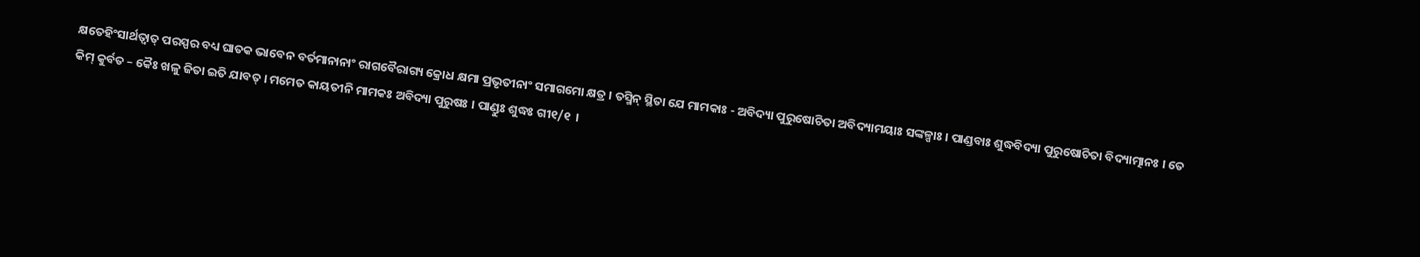କ୍ଷତେହିଂସାର୍ଥତ୍ୱାତ୍ ପରସ୍ପର ବଧ୍ୟ ଘାତକ ଭାବେନ ବର୍ତମାନାନାଂ ରାଗବୈରାଗ୍ୟ କ୍ରୋଧ କ୍ଷମା ପ୍ରଭୃତୀନାଂ ସମାଗମୋ କ୍ଷତ୍ର । ତସ୍ମିନ୍ ସ୍ଥିତା ଯେ ମାମକାଃ - ଅବିଦ୍ୟା ପୁରୁଷୋଚିତା ଅବିଦ୍ୟାମୟାଃ ସଙ୍କଳ୍ପାଃ । ପାଣ୍ଡବାଃ ଶୁଦ୍ଧବିଦ୍ୟା ପୁରୁଷୋଚିତା ବିଦ୍ୟାତ୍ମାନଃ । ତେ କିମ୍ କୁର୍ବତ – କୈଃ ଖଳୁ ଜିତା ଇତି ଯାବତ୍ । ମମେତ କାୟତୀନି ମାମକଃ ଅବିଦ୍ୟା ପୁରୁଷଃ । ପାଣ୍ଡୁଃ ଶୁଦ୍ଧଃ ଗୀ୧/୧  ।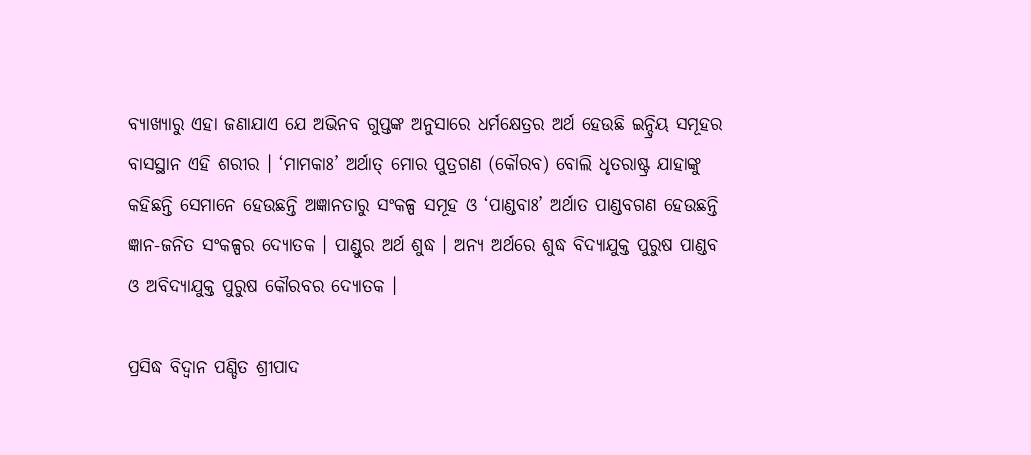ବ୍ୟାଖ୍ୟାରୁ ଏହା ଜଣାଯାଏ ଯେ ଅଭିନବ ଗୁପ୍ତଙ୍କ ଅନୁସାରେ ଧର୍ମକ୍ଷେତ୍ରର ଅର୍ଥ ହେଉଛି ଇନ୍ଦ୍ରିୟ ସମୂହର ବାସସ୍ଥାନ ଏହି ଶରୀର । ‘ମାମକାଃ’ ଅର୍ଥାତ୍ ମୋର ପୁତ୍ରଗଣ (କୌରବ) ବୋଲି ଧୃତରାଷ୍ଟ୍ର ଯାହାଙ୍କୁ କହିଛନ୍ତି ସେମାନେ ହେଉଛନ୍ତି ଅଜ୍ଞାନତାରୁ ସଂକଳ୍ପ ସମୂହ ଓ ‘ପାଣ୍ଡବାଃ’ ଅର୍ଥାତ ପାଣ୍ଡବଗଣ ହେଉଛନ୍ତି ଜ୍ଞାନ-ଜନିତ ସଂକଳ୍ପର ଦ୍ୟୋତକ । ପାଣ୍ଡୁର ଅର୍ଥ ଶୁଦ୍ଧ । ଅନ୍ୟ ଅର୍ଥରେ ଶୁଦ୍ଧ ବିଦ୍ୟାଯୁକ୍ତ ପୁରୁଷ ପାଣ୍ଡବ ଓ ଅବିଦ୍ୟାଯୁକ୍ତ ପୁରୁଷ କୌରବର ଦ୍ୟୋତକ ।

ପ୍ରସିଦ୍ଧ ବିଦ୍ୱାନ ପଣ୍ଡିତ ଶ୍ରୀପାଦ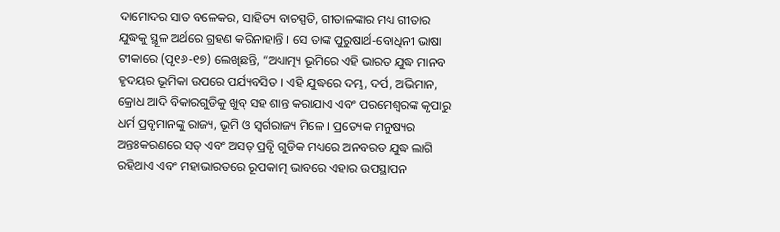ଦାମୋଦର ସାତ ବଳେକର, ସାହିତ୍ୟ ବାଚସ୍ପତି, ଗୀତାଳଙ୍କାର ମଧ୍ୟ ଗୀତାର ଯୁଦ୍ଧକୁ ସ୍ଥୂଳ ଅର୍ଥରେ ଗ୍ରହଣ କରିନାହାନ୍ତି । ସେ ତାଙ୍କ ପୁରୁଷାର୍ଥ-ବୋଧିନୀ ଭାଷା ଟୀକାରେ (ପୃ୧୬-୧୭) ଲେଖିଛନ୍ତି, “ଅଧ୍ୟାତ୍ମ୍ୟ ଭୂମିରେ ଏହି ଭାରତ ଯୁଦ୍ଧ ମାନବ ହୃଦୟର ଭୂମିକା ଉପରେ ପର୍ଯ୍ୟବସିତ । ଏହି ଯୁଦ୍ଧରେ ଦମ୍ଭ, ଦର୍ପ, ଅଭିମାନ, କ୍ରୋଧ ଆଦି ବିକାରଗୁଡିକୁ ଖୁବ୍ ସହ ଶାନ୍ତ କରାଯାଏ ଏବଂ ପରମେଶ୍ୱରଙ୍କ କୃପାରୁ ଧର୍ମ ପ୍ରବୃମାନଙ୍କୁ ରାଜ୍ୟ, ଭୂମି ଓ ସ୍ବର୍ଗରାଜ୍ୟ ମିଳେ । ପ୍ରତ୍ୟେକ ମନୁଷ୍ୟର ଅନ୍ତଃକରଣରେ ସତ୍ ଏବଂ ଅସତ୍ ପ୍ରବୃି ଗୁଡିକ ମଧ୍ୟରେ ଅନବରତ ଯୁଦ୍ଧ ଲାଗି ରହିଥାଏ ଏବଂ ମହାଭାରତରେ ରୂପକାତ୍ମ ଭାବରେ ଏହାର ଉପସ୍ଥାପନ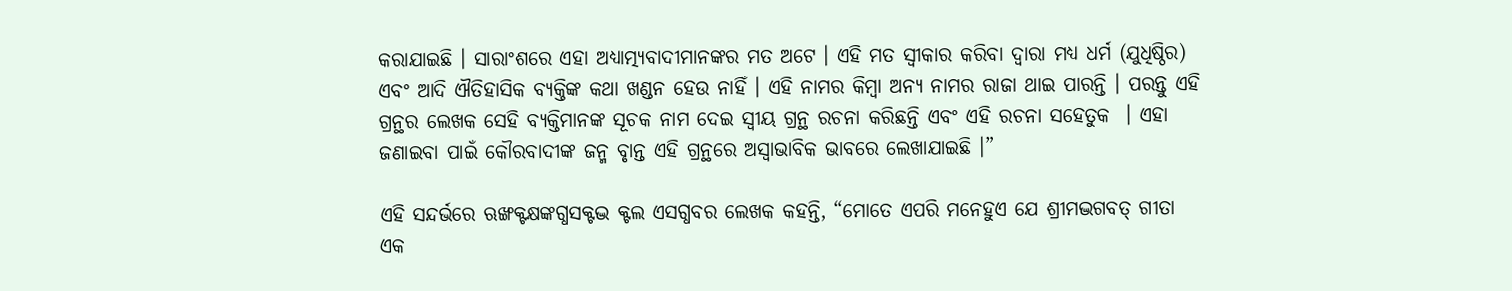କରାଯାଇଛି । ସାରାଂଶରେ ଏହା ଅଧ୍ୟାତ୍ମ୍ୟବାଦୀମାନଙ୍କର ମତ ଅଟେ । ଏହି ମତ ସ୍ବୀକାର କରିବା ଦ୍ୱାରା ମଧ୍ୟ ଧର୍ମ (ଯୁଧିଷ୍ଠିର) ଏବଂ ଆଦି ଐତିହାସିକ ବ୍ୟକ୍ତିଙ୍କ କଥା ଖଣ୍ଡନ ହେଉ ନାହିଁ । ଏହି ନାମର କିମ୍ବା ଅନ୍ୟ ନାମର ରାଜା ଥାଇ ପାରନ୍ତି । ପରନ୍ତୁ ଏହି ଗ୍ରନ୍ଥର ଲେଖକ ସେହି ବ୍ୟକ୍ତିମାନଙ୍କ ସୂଚକ ନାମ ଦେଇ ସ୍ବୀୟ ଗ୍ରନ୍ଥ ରଚନା କରିଛନ୍ତି ଏବଂ ଏହି ରଚନା ସହେତୁକ  । ଏହା ଜଣାଇବା ପାଇଁ କୌରବାଦୀଙ୍କ ଜନ୍ମ ବୃାନ୍ତ ଏହି ଗ୍ରନ୍ଥରେ ଅସ୍ବାଭାବିକ ଭାବରେ ଲେଖାଯାଇଛି ।”

ଏହି ସନ୍ଦର୍ଭରେ ଋଙ୍ଖକ୍ଟକ୍ଷଙ୍କଗ୍ଧସକ୍ଟଦ୍ଭ କ୍ଟଲ ଏସଗ୍ଧବର ଲେଖକ କହନ୍ତି, “ମୋତେ ଏପରି ମନେହୁଏ ଯେ ଶ୍ରୀମଦ୍ଭଗବତ୍ ଗୀତା ଏକ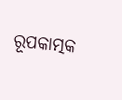ରୂପକାତ୍ମକ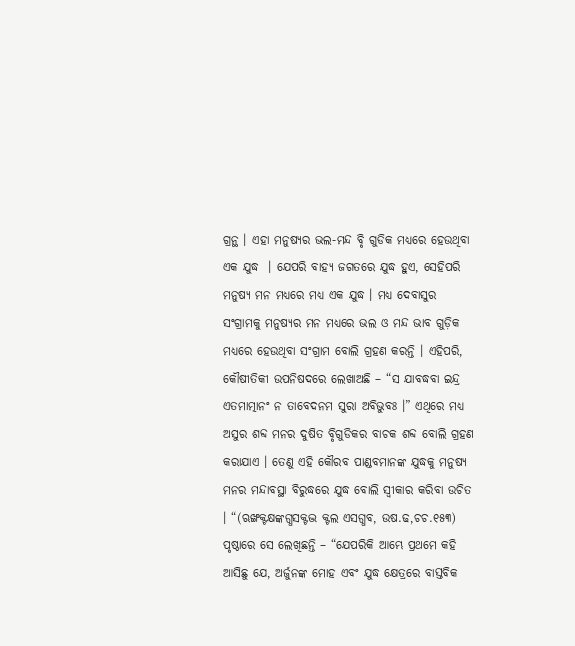ଗ୍ରନ୍ଥ । ଏହା ମନୁଷ୍ୟର ଭଲ-ମନ୍ଦ ବୃି ଗୁଡିକ ମଧ୍ୟରେ ହେଉଥିବା ଏକ ଯୁଦ୍ଧ  । ଯେପରି ବାହ୍ୟ ଜଗତରେ ଯୁଦ୍ଧ ହୁଏ, ସେହିପରି ମନୁଷ୍ୟ ମନ ମଧ୍ୟରେ ମଧ୍ୟ ଏକ ଯୁଦ୍ଧ । ମଧ୍ୟ ଦେବାସୁର ସଂଗ୍ରାମକୁ ମନୁଷ୍ୟର ମନ ମଧ୍ୟରେ ଭଲ ଓ ମନ୍ଦ ଭାବ ଗୁଡ଼ିକ ମଧ୍ୟରେ ହେଉଥିବା ସଂଗ୍ରାମ ବୋଲି ଗ୍ରହଣ କରନ୍ତି । ଏହିପରି, କୌଷୀତିକୀ ଉପନିଷଦରେ ଲେଖାଅଛି – “ସ ଯାବଦ୍ଧବା ଇନ୍ଦ୍ର ଏତମାତ୍ମାନଂ ନ ତାବେଦନମ ସୁରା ଅବିଭୁବଃ ।” ଏଥିରେ ମଧ୍ୟ ଅସୁର ଶବ୍ଦ ମନର ଦୁଷିତ ବୃିଗୁଡିକର ବାଚକ ଶବ୍ଦ ବୋଲି ଗ୍ରହଣ କରାଯାଏ । ତେଣୁ ଏହି କୌରବ ପାଣ୍ଡବମାନଙ୍କ ଯୁଦ୍ଧକୁ ମନୁଷ୍ୟ ମନର ମନ୍ଦାବସ୍ଥା ବିରୁଦ୍ଧରେ ଯୁଦ୍ଧ ବୋଲି ସ୍ବୀକାର କରିବା ଉଚିତ । “(ଋଙ୍ଖକ୍ଟକ୍ଷଙ୍କଗ୍ଧସକ୍ଟଦ୍ଭ କ୍ଟଲ ଏସଗ୍ଧବ, ଉଷ.ଢ,ଚଚ.୧୫୩) ପୃଷ୍ଠାରେ ସେ ଲେଖିଛନ୍ତି – “ଯେପରିକି ଆମ୍ଭେ ପ୍ରଥମେ କହି ଆସିଛୁ ଯେ, ଅର୍ଜୁନଙ୍କ ମୋହ ଏବଂ ଯୁଦ୍ଧ କ୍ଷେତ୍ରରେ ବାସ୍ତବିକ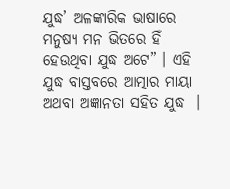ଯୁଦ୍ଧ’ ଅଳଙ୍କାରିକ ଭାଷାରେ ମନୁଷ୍ୟ ମନ ଭିତରେ ହିଁ ହେଉଥିବା ଯୁଦ୍ଧ ଅଟେ” । ଏହି ଯୁଦ୍ଧ ବାସ୍ତବରେ ଆତ୍ମାର ମାୟା ଅଥବା ଅଜ୍ଞାନତା ସହିତ ଯୁଦ୍ଧ  ।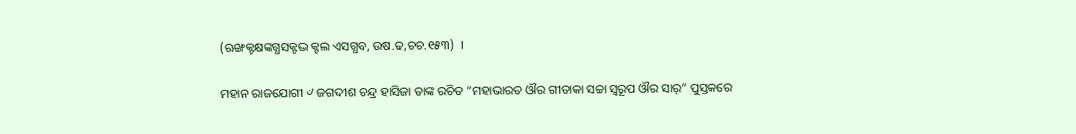(ଋଙ୍ଖକ୍ଟକ୍ଷଙ୍କଗ୍ଧସକ୍ଟଦ୍ଭ କ୍ଟଲ ଏସଗ୍ଧବ, ଉଷ.ଢ,ଚଚ.୧୫୩)  ।

ମହାନ ରାଜଯୋଗୀ ୰ ଜଗଦୀଶ ଚନ୍ଦ୍ର ହାସିଜା ତାଙ୍କ ରଚିତ “ମହାଭାରତ ଔର ଗୀତାକା ସଚ୍ଚା ସ୍ବରୂପ ଔର ସାର୍” ପୁସ୍ତକରେ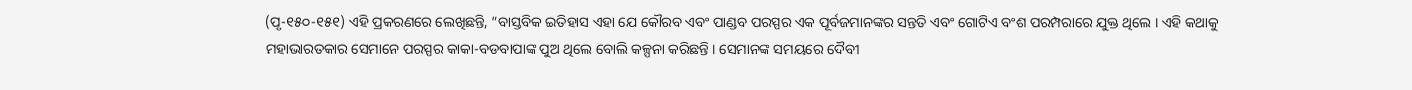(ପୃ-୧୫୦-୧୫୧) ଏହି ପ୍ରକରଣରେ ଲେଖିଛନ୍ତି, “ବାସ୍ତବିକ ଇତିହାସ ଏହା ଯେ କୌରବ ଏବଂ ପାଣ୍ଡବ ପରସ୍ପର ଏକ ପୂର୍ବଜମାନଙ୍କର ସନ୍ତତି ଏବଂ ଗୋଟିଏ ବଂଶ ପରମ୍ପରାରେ ଯୁକ୍ତ ଥିଲେ । ଏହି କଥାକୁ ମହାଭାରତକାର ସେମାନେ ପରସ୍ପର କାକା-ବଡବାପାଙ୍କ ପୁଅ ଥିଲେ ବୋଲି କଳ୍ପନା କରିଛନ୍ତି । ସେମାନଙ୍କ ସମୟରେ ଦୈବୀ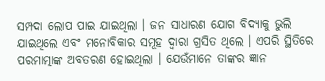ସମ୍ପଦା ଲୋପ ପାଇ ଯାଇଥିଲା । ଜନ ସାଧାରଣ ଯୋଗ ବିଦ୍ୟାକୁ ଭୁଲି ଯାଇଥିଲେ ଏବଂ ମନୋବିକାର ସମୂହ ଦ୍ୱାରା ଗ୍ରସିତ ଥିଲେ । ଏପରି ସ୍ଥିତିରେ ପରମାତ୍ମାଙ୍କ ଅବତରଣ ହୋଇଥିଲା । ଯେଉଁମାନେ ତାଙ୍କର ଜ୍ଞାନ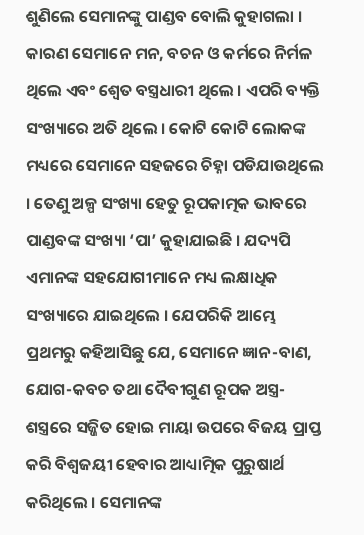ଶୁଣିଲେ ସେମାନଙ୍କୁ ପାଣ୍ଡବ ବୋଲି କୁହାଗଲା । କାରଣ ସେମାନେ ମନ, ବଚନ ଓ କର୍ମରେ ନିର୍ମଳ ଥିଲେ ଏବଂ ଶ୍ୱେତ ବସ୍ତ୍ରଧାରୀ ଥିଲେ । ଏପରି ବ୍ୟକ୍ତି ସଂଖ୍ୟାରେ ଅତି ଥିଲେ । କୋଟି କୋଟି ଲୋକଙ୍କ ମଧ୍ୟରେ ସେମାନେ ସହଜରେ ଚିହ୍ନା ପଡିଯାଉଥିଲେ  । ତେଣୁ ଅଳ୍ପ ସଂଖ୍ୟା ହେତୁ ରୂପକାତ୍ମକ ଭାବରେ ପାଣ୍ଡବଙ୍କ ସଂଖ୍ୟା ‘ପା’ କୁହାଯାଇଛି । ଯଦ୍ୟପି ଏମାନଙ୍କ ସହଯୋଗୀମାନେ ମଧ୍ୟ ଲକ୍ଷାଧିକ ସଂଖ୍ୟାରେ ଯାଇଥିଲେ । ଯେପରିକି ଆମ୍ଭେ ପ୍ରଥମରୁ କହିଆସିଛୁ ଯେ, ସେମାନେ ଜ୍ଞାନ-ବାଣ, ଯୋଗ-କବଚ ତଥା ଦୈବୀଗୁଣ ରୂପକ ଅସ୍ତ୍ର-ଶସ୍ତ୍ରରେ ସଜ୍ଜିତ ହୋଇ ମାୟା ଉପରେ ବିଜୟ ପ୍ରାପ୍ତ କରି ବିଶ୍ୱଜୟୀ ହେବାର ଆଧ୍ୟାତ୍ମିକ ପୁରୁଷାର୍ଥ କରିଥିଲେ । ସେମାନଙ୍କ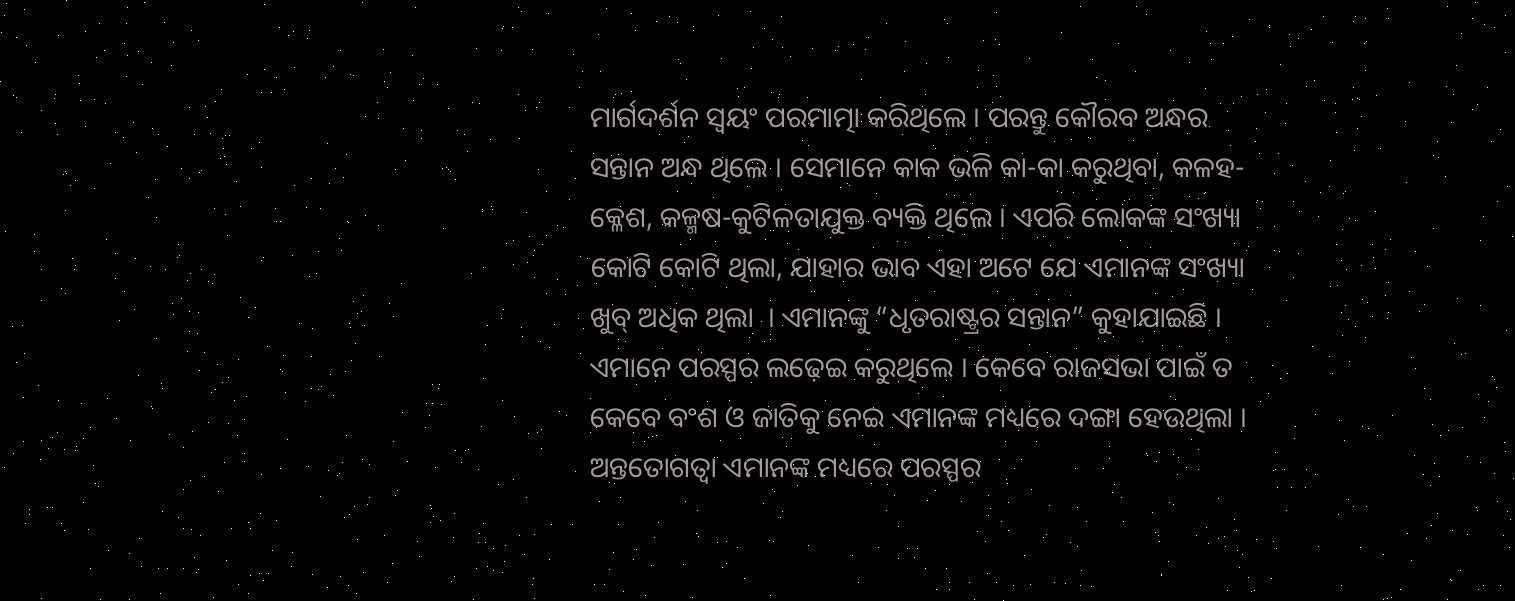ମାର୍ଗଦର୍ଶନ ସ୍ବୟଂ ପରମାତ୍ମା କରିଥିଲେ । ପରନ୍ତୁ କୌରବ ଅନ୍ଧର ସନ୍ତାନ ଅନ୍ଧ ଥିଲେ । ସେମାନେ କାକ ଭଳି କା-କା କରୁଥିବା, କଳହ-କ୍ଳେଶ, କଳ୍ମଷ-କୁଟିଳତାଯୁକ୍ତ ବ୍ୟକ୍ତି ଥିଲେ । ଏପରି ଲୋକଙ୍କ ସଂଖ୍ୟା କୋଟି କୋଟି ଥିଲା, ଯାହାର ଭାବ ଏହା ଅଟେ ଯେ ଏମାନଙ୍କ ସଂଖ୍ୟା ଖୁବ୍ ଅଧିକ ଥିଲା  । ଏମାନଙ୍କୁ “ଧୃତରାଷ୍ଟ୍ରର ସନ୍ତାନ” କୁହାଯାଇଛି । ଏମାନେ ପରସ୍ପର ଲଢ଼େଇ କରୁଥିଲେ । କେବେ ରାଜସଭା ପାଇଁ ତ କେବେ ବଂଶ ଓ ଜାତିକୁ ନେଇ ଏମାନଙ୍କ ମଧ୍ୟରେ ଦଙ୍ଗା ହେଉଥିଲା । ଅନ୍ତତୋଗତ୍ୱା ଏମାନଙ୍କ ମଧ୍ୟରେ ପରସ୍ପର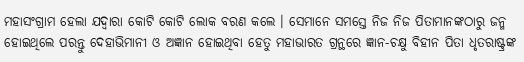ମହାସଂଗ୍ରାମ ହେଲା ଯଦ୍ୱାରା କୋଟି କୋଟି ଲୋକ ବରଣ କଲେ । ସେମାନେ ସମସ୍ତେ ନିଜ ନିଜ ପିତାମାନଙ୍କଠାରୁ ଜନ୍ମ ହୋଇଥିଲେ ପରନ୍ତୁ ଦେହାଭିମାନୀ ଓ ଅଜ୍ଞାନ ହୋଇଥିବା ହେତୁ ମହାଭାରତ ଗ୍ରନ୍ଥରେ ଜ୍ଞାନ-ଚକ୍ଷୁ ବିହୀନ ପିତା ଧୃତରାଷ୍ଟ୍ରଙ୍କ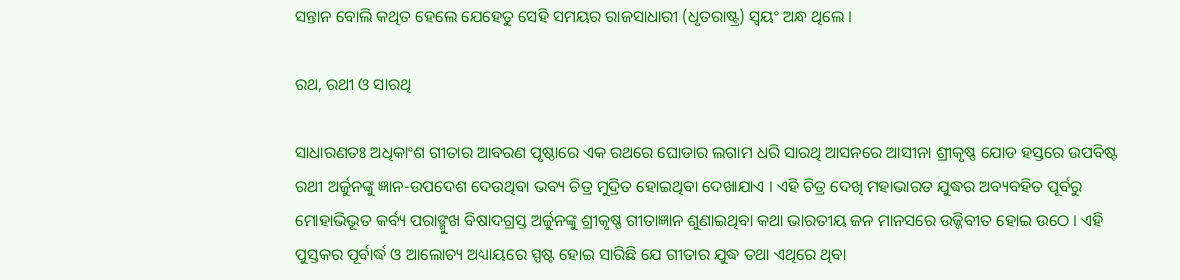ସନ୍ତାନ ବୋଲି କଥିତ ହେଲେ ଯେହେତୁ ସେହି ସମୟର ରାଜସାଧାରୀ (ଧୃତରାଷ୍ଟ୍ର) ସ୍ବୟଂ ଅନ୍ଧ ଥିଲେ ।

ରଥ, ରଥୀ ଓ ସାରଥି

ସାଧାରଣତଃ ଅଧିକାଂଶ ଗୀତାର ଆବରଣ ପୃଷ୍ଠାରେ ଏକ ରଥରେ ଘୋଡାର ଲଗାମ ଧରି ସାରଥି ଆସନରେ ଆସୀନା ଶ୍ରୀକୃଷ୍ଣ ଯୋଡ ହସ୍ତରେ ଉପବିଷ୍ଟ ରଥୀ ଅର୍ଜୁନଙ୍କୁ ଜ୍ଞାନ-ଉପଦେଶ ଦେଉଥିବା ଭବ୍ୟ ଚିତ୍ର ମୁଦ୍ରିତ ହୋଇଥିବା ଦେଖାଯାଏ । ଏହି ଚିତ୍ର ଦେଖି ମହାଭାରତ ଯୁଦ୍ଧର ଅବ୍ୟବହିତ ପୂର୍ବରୁ ମୋହାଭିଭୂତ କର୍ବ୍ୟ ପରାଙ୍ମୁଖ ବିଷାଦଗ୍ରସ୍ତ ଅର୍ଜୁନଙ୍କୁ ଶ୍ରୀକୃଷ୍ଣ ଗୀତାଜ୍ଞାନ ଶୁଣାଇଥିବା କଥା ଭାରତୀୟ ଜନ ମାନସରେ ଉଜ୍ଜିବୀତ ହୋଇ ଉଠେ । ଏହି ପୁସ୍ତକର ପୂର୍ବାର୍ଦ୍ଧ ଓ ଆଲୋଚ୍ୟ ଅଧ୍ୟାୟରେ ସ୍ପଷ୍ଟ ହୋଇ ସାରିଛି ଯେ ଗୀତାର ଯୁଦ୍ଧ ତଥା ଏଥିରେ ଥିବା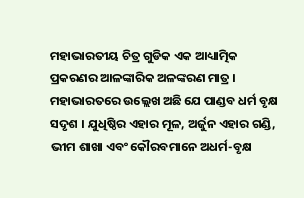ମହାଭାରତୀୟ ଚିତ୍ର ଗୁଡିକ ଏକ ଆଧ୍ୟାତ୍ମିକ ପ୍ରକରଣର ଆଳଙ୍କାରିକ ଅଳଙ୍କରଣ ମାତ୍ର । ମହାଭାରତରେ ଉଲ୍ଲେଖ ଅଛି ଯେ ପାଣ୍ଡବ ଧର୍ମ ବୃକ୍ଷ ସଦୃଶ । ଯୁଧିଷ୍ଠିର ଏହାର ମୂଳ, ଅର୍ଜୁନ ଏହାର ଗଣ୍ଡି, ଭୀମ ଶାଖା ଏବଂ କୌରବମାନେ ଅଧର୍ମ-ବୃକ୍ଷ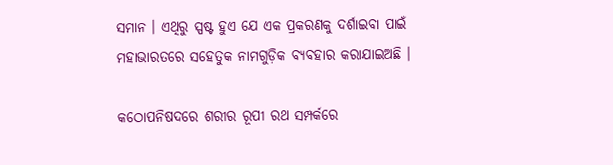ସମାନ । ଏଥିରୁ ସ୍ପଷ୍ଟ ହୁଏ ଯେ ଏକ ପ୍ରକରଣକୁ ଦର୍ଶାଇବା ପାଇଁ ମହାଭାରତରେ ସହେତୁକ ନାମଗୁଡ଼ିକ ବ୍ୟବହାର କରାଯାଇଅଛି ।

କଠୋପନିଷଦରେ ଶରୀର ରୂପୀ ରଥ ସମ୍ପର୍କରେ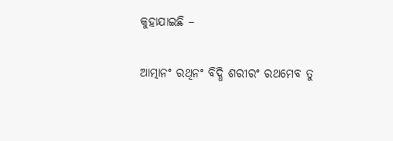କୁହାଯାଇଛି –

ଆତ୍ମାନଂ ରଥିନଂ ବିଦ୍ଧି ଶରୀରଂ ରଥମେବ ତୁ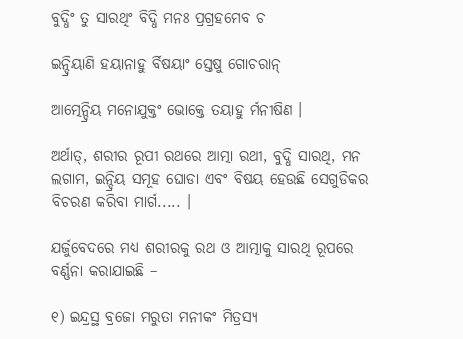ବୁଦ୍ଧିଂ ତୁ ସାରଥିଂ ବିଦ୍ଧି ମନଃ ପ୍ରଗ୍ରହମେବ ଚ

ଇନ୍ଦ୍ରିୟାଣି ହୟାନାହୁ ର୍ବିଷୟାଂ ସ୍ତେଷୁ ଗୋଚରାନ୍

ଆତ୍ମେନ୍ଦ୍ରିୟ ମନୋଯୁକ୍ତଂ ଭୋକ୍ତେ ତୟାହୁ ର୍ମନୀଷିଣ ।

ଅର୍ଥାତ୍, ଶରୀର ରୂପୀ ରଥରେ ଆତ୍ମା ରଥୀ, ବୁଦ୍ଧି ସାରଥି, ମନ ଲଗାମ, ଇନ୍ଦ୍ରିୟ ସମୂହ ଘୋଡା ଏବଂ ବିଷୟ ହେଉଛି ସେଗୁଡିକର ବିଚରଣ କରିବା ମାର୍ଗ..... ।

ଯର୍ଜୁବେଦରେ ମଧ୍ୟ ଶରୀରକୁ ରଥ ଓ ଆତ୍ମାକୁ ସାରଥି ରୂପରେ ବର୍ଣ୍ଣନା କରାଯାଇଛି –

୧) ଇନ୍ଦ୍ରସ୍ଥ ବ୍ରଜୋ ମରୁତା ମନୀକଂ ମିତ୍ରସ୍ୟ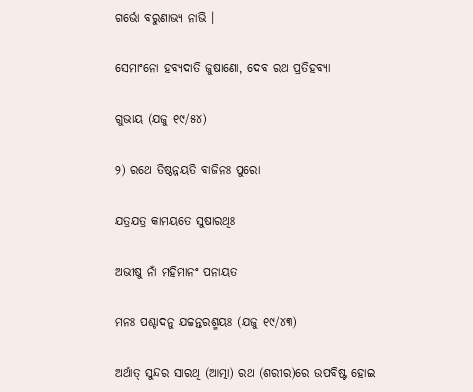ଗର୍ଭୋ ବରୁଣାଭ୍ୟ ନାଭି ।

ସେମାଂନୋ ହବ୍ୟଦାତି ଜୁଷାଣୋ, ଦେବ ରଥ ପ୍ରତିହବ୍ୟା

ଗୁଭାୟ (ଯଜୁ ୧୯/୫୪)

୨) ରଥେ ତିଷ୍ଠନ୍ନୟତି ବାଜିନଃ ପୁରୋ

ଯତ୍ରଯତ୍ର କାମୟତେ ସୁଷାରଥିଃ

ଅଭୀଷୁ ନାଁ ମହିମାନଂ ପନାୟତ

ମନଃ ପଶ୍ଚାଦନୁ ଯଚ୍ଚନ୍ତରଶ୍ମୟଃ (ଯଜୁ ୧୯/୪୩)

ଅର୍ଥାତ୍ ସୁନ୍ଦର ସାରଥି (ଆତ୍ମା) ରଥ (ଶରୀର)ରେ ଉପବିଷ୍ଟ ହୋଇ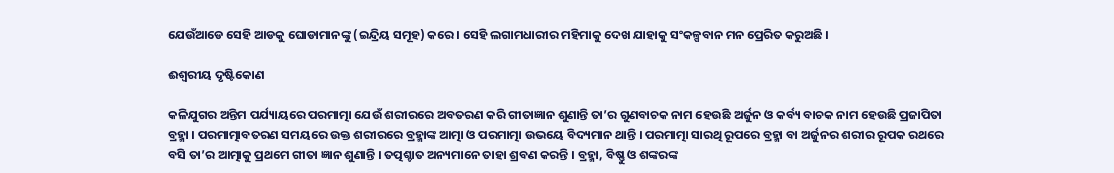ଯେଉଁଆଡେ ସେହି ଆଡକୁ ଘୋଡାମାନଙ୍କୁ (ଇନ୍ଦ୍ରିୟ ସମୂହ) କରେ । ସେହି ଲଗାମଧାରୀର ମହିମାକୁ ଦେଖ ଯାହାକୁ ସଂକଳ୍ପବାନ ମନ ପ୍ରେରିତ କରୁଅଛି ।

ଈଶ୍ୱରୀୟ ଦୃଷ୍ଟିକୋଣ

କଳିଯୁଗର ଅନ୍ତିମ ପର୍ଯ୍ୟାୟରେ ପରମାତ୍ମା ଯେଉଁ ଶରୀରରେ ଅବତରଣ କରି ଗୀତାଜ୍ଞାନ ଶୁଣାନ୍ତି ତା’ର ଗୁଣବାଚକ ନାମ ହେଉଛି ଅର୍ଜୁନ ଓ କର୍ବ୍ୟ ବାଚକ ନାମ ହେଉଛି ପ୍ରଜାପିତା ବ୍ରହ୍ମା । ପରମାତ୍ମାବତରଣ ସମୟରେ ଉକ୍ତ ଶରୀରରେ ବ୍ରହ୍ମାଙ୍କ ଆତ୍ମା ଓ ପରମାତ୍ମା ଉଭୟେ ବିଦ୍ୟମାନ ଥାନ୍ତି । ପରମାତ୍ମା ସାରଥି ରୂପରେ ବ୍ରହ୍ମା ବା ଅର୍ଜୁନର ଶରୀର ରୂପକ ରଥରେ ବସି ତା’ର ଆତ୍ମାକୁ ପ୍ରଥମେ ଗୀତା ଜ୍ଞାନ ଶୁଣାନ୍ତି । ତତ୍ପଶ୍ଚାତ ଅନ୍ୟମାନେ ତାହା ଶ୍ରବଣ କରନ୍ତି । ବ୍ରହ୍ମା, ବିଷ୍ଣୁ ଓ ଶଙ୍କରଙ୍କ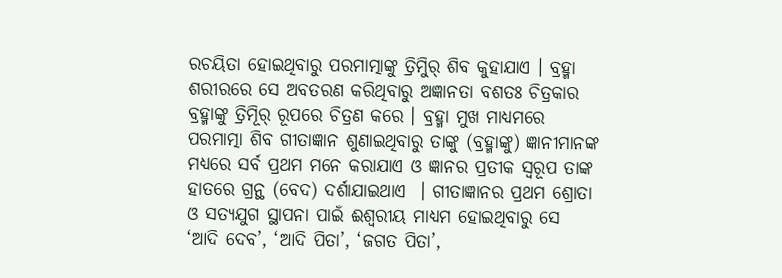ରଚୟିତା ହୋଇଥିବାରୁ ପରମାତ୍ମାଙ୍କୁ ତ୍ରିମୁିର୍ ଶିବ କୁହାଯାଏ । ବ୍ରହ୍ମା ଶରୀରରେ ସେ ଅବତରଣ କରିଥିବାରୁ ଅଜ୍ଞାନତା ବଶତଃ ଚିତ୍ରକାର ବ୍ରହ୍ମାଙ୍କୁ ତ୍ରିମୂିର୍ ରୂପରେ ଚିତ୍ରଣ କରେ । ବ୍ରହ୍ମା ମୁଖ ମାଧ୍ୟମରେ ପରମାତ୍ମା ଶିବ ଗୀତାଜ୍ଞାନ ଶୁଣାଇଥିବାରୁ ତାଙ୍କୁ (ବ୍ରହ୍ମାଙ୍କୁ) ଜ୍ଞାନୀମାନଙ୍କ ମଧ୍ୟରେ ସର୍ବ ପ୍ରଥମ ମନେ କରାଯାଏ ଓ ଜ୍ଞାନର ପ୍ରତୀକ ସ୍ବରୂପ ତାଙ୍କ ହାତରେ ଗ୍ରନ୍ଥ (ବେଦ) ଦର୍ଶାଯାଇଥାଏ  । ଗୀତାଜ୍ଞାନର ପ୍ରଥମ ଶ୍ରୋତା ଓ ସତ୍ୟଯୁଗ ସ୍ଥାପନା ପାଇଁ ଈଶ୍ୱରୀୟ ମାଧ୍ୟମ ହୋଇଥିବାରୁ ସେ ‘ଆଦି ଦେବ’, ‘ଆଦି ପିତା’, ‘ଜଗତ ପିତା’,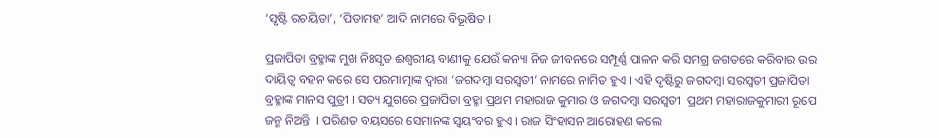‘ସୃଷ୍ଟି ରଚୟିତା’, ‘ପିତାମହ’ ଆଦି ନାମରେ ବିଭୂଷିତ ।

ପ୍ରଜାପିତା ବ୍ରହ୍ମାଙ୍କ ମୁଖ ନିଃସୃତ ଈଶ୍ୱରୀୟ ବାଣୀକୁ ଯେଉଁ କନ୍ୟା ନିଜ ଜୀବନରେ ସମ୍ପୂର୍ଣ୍ଣ ପାଳନ କରି ସମଗ୍ର ଜଗତରେ କରିବାର ଉର ଦାୟିତ୍ୱ ବହନ କରେ ସେ ପରମାତ୍ମାଙ୍କ ଦ୍ୱାରା ‘ଜଗଦମ୍ବା ସରସ୍ବତୀ’ ନାମରେ ନାମିତ ହୁଏ । ଏହି ଦୃଷ୍ଟିରୁ ଜଗଦମ୍ବା ସରସ୍ବତୀ ପ୍ରଜାପିତା ବ୍ରହ୍ମାଙ୍କ ମାନସ ପୁତ୍ରୀ । ସତ୍ୟ ଯୁଗରେ ପ୍ରଜାପିତା ବ୍ରହ୍ମା ପ୍ରଥମ ମହାରାଜ କୁମାର ଓ ଜଗଦମ୍ବା ସରସ୍ବତୀ  ପ୍ରଥମ ମହାରାଜକୁମାରୀ ରୂପେ ଜନ୍ମ ନିଅନ୍ତି  । ପରିଣତ ବୟସରେ ସେମାନଙ୍କ ସ୍ବୟଂବର ହୁଏ । ରାଜ ସିଂହାସନ ଆରୋହଣ କଲେ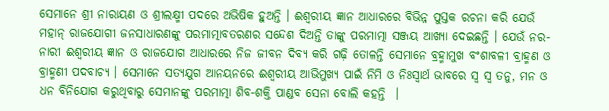ସେମାନେ ଶ୍ରୀ ନାରାୟଣ ଓ ଶ୍ରୀଲକ୍ଷ୍ମୀ ପଦରେ ଅଭିଷିକ ହୁଅନ୍ତି । ଈଶ୍ୱରୀୟ ଜ୍ଞାନ ଆଧାରରେ ବିଭିନ୍ନ ପୁସ୍ତକ ରଚନା କରି ଯେଉଁ ମହାନ୍ ରାଜଯୋଗୀ ଜନସାଧାରଣଙ୍କୁ ପରମାତ୍ମାବତରଣର ସନ୍ଦେଶ ଦିଅନ୍ତି ତାଙ୍କୁ ପରମାତ୍ମା ସଞ୍ଜୟ ଆଖ୍ୟା ଦେଇଛନ୍ତି । ଯେଉଁ ନର-ନାରୀ ଈଶ୍ୱରୀୟ ଜ୍ଞାନ ଓ ରାଜଯୋଗ ଆଧାରରେ ନିଜ ଜୀବନ ଦିବ୍ୟ କରି ଗଢ଼ି ତୋଳନ୍ତି ସେମାନେ ବ୍ରହ୍ମାମୁଖ ବଂଶାବଳୀ ବ୍ରାହ୍ମଣ ଓ ବ୍ରାହ୍ମଣୀ ପଦବାଚ୍ୟ । ସେମାନେ ସତ୍ୟଯୁଗ ଆନୟନରେ ଈଶ୍ୱରୀୟ ଆଭିମୁଖ୍ୟ ପାଇଁ ନିମି ଓ ନିଃସ୍ବାର୍ଥ ଭାବରେ ସ୍ବ ସ୍ବ ତନୁ, ମନ ଓ ଧନ ବିନିଯୋଗ କରୁଥିବାରୁ ସେମାନଙ୍କୁ ପରମାତ୍ମା ଶିବ-ଶକ୍ତି ପାଣ୍ଡବ ସେନା ବୋଲି କହନ୍ତି  ।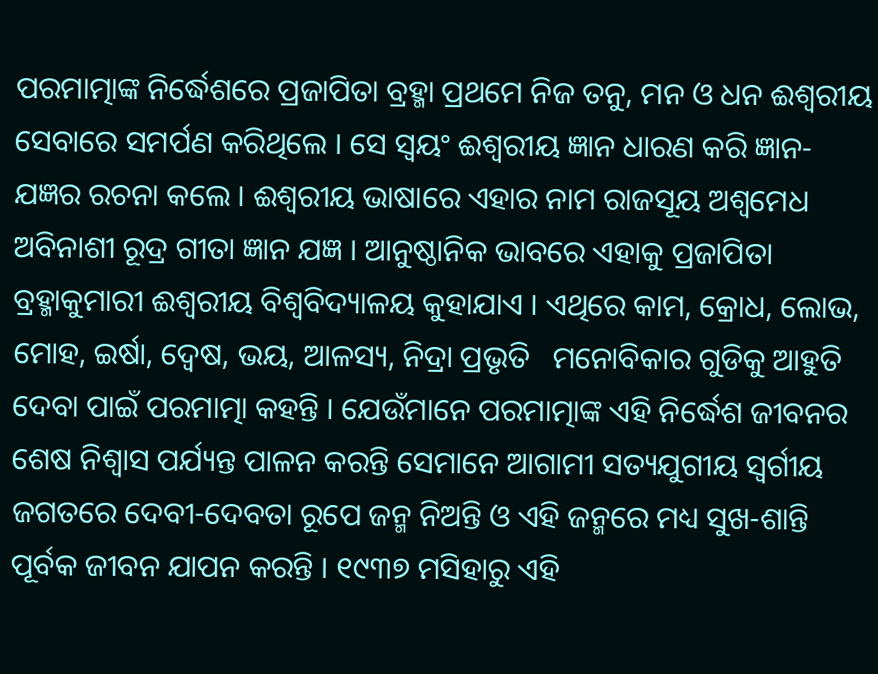ପରମାତ୍ମାଙ୍କ ନିର୍ଦ୍ଧେଶରେ ପ୍ରଜାପିତା ବ୍ରହ୍ମା ପ୍ରଥମେ ନିଜ ତନୁ, ମନ ଓ ଧନ ଈଶ୍ୱରୀୟ ସେବାରେ ସମର୍ପଣ କରିଥିଲେ । ସେ ସ୍ବୟଂ ଈଶ୍ୱରୀୟ ଜ୍ଞାନ ଧାରଣ କରି ଜ୍ଞାନ-ଯଜ୍ଞର ରଚନା କଲେ । ଈଶ୍ୱରୀୟ ଭାଷାରେ ଏହାର ନାମ ରାଜସୂୟ ଅଶ୍ୱମେଧ ଅବିନାଶୀ ରୂଦ୍ର ଗୀତା ଜ୍ଞାନ ଯଜ୍ଞ । ଆନୁଷ୍ଠାନିକ ଭାବରେ ଏହାକୁ ପ୍ରଜାପିତା ବ୍ରହ୍ମାକୁମାରୀ ଈଶ୍ୱରୀୟ ବିଶ୍ୱବିଦ୍ୟାଳୟ କୁହାଯାଏ । ଏଥିରେ କାମ, କ୍ରୋଧ, ଲୋଭ, ମୋହ, ଇର୍ଷା, ଦ୍ୱେଷ, ଭୟ, ଆଳସ୍ୟ, ନିଦ୍ରା ପ୍ରଭୃତି   ମନୋବିକାର ଗୁଡିକୁ ଆହୁତି ଦେବା ପାଇଁ ପରମାତ୍ମା କହନ୍ତି । ଯେଉଁମାନେ ପରମାତ୍ମାଙ୍କ ଏହି ନିର୍ଦ୍ଧେଶ ଜୀବନର ଶେଷ ନିଶ୍ୱାସ ପର୍ଯ୍ୟନ୍ତ ପାଳନ କରନ୍ତି ସେମାନେ ଆଗାମୀ ସତ୍ୟଯୁଗୀୟ ସ୍ବର୍ଗୀୟ ଜଗତରେ ଦେବୀ-ଦେବତା ରୂପେ ଜନ୍ମ ନିଅନ୍ତି ଓ ଏହି ଜନ୍ମରେ ମଧ୍ୟ ସୁଖ-ଶାନ୍ତି ପୂର୍ବକ ଜୀବନ ଯାପନ କରନ୍ତି । ୧୯୩୭ ମସିହାରୁ ଏହି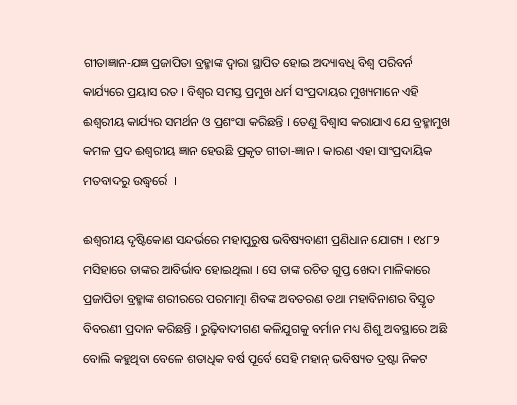ଗୀତାଜ୍ଞାନ-ଯଜ୍ଞ ପ୍ରଜାପିତା ବ୍ରହ୍ମାଙ୍କ ଦ୍ୱାରା ସ୍ଥାପିତ ହୋଇ ଅଦ୍ୟାବଧି ବିଶ୍ୱ ପରିବର୍ନ କାର୍ଯ୍ୟରେ ପ୍ରୟାସ ରତ । ବିଶ୍ୱର ସମସ୍ତ ପ୍ରମୁଖ ଧର୍ମ ସଂପ୍ରଦାୟର ମୁଖ୍ୟମାନେ ଏହି ଈଶ୍ୱରୀୟ କାର୍ଯ୍ୟର ସମର୍ଥନ ଓ ପ୍ରଶଂସା କରିଛନ୍ତି । ତେଣୁ ବିଶ୍ୱାସ କରାଯାଏ ଯେ ବ୍ରହ୍ମାମୁଖ କମଳ ପ୍ରଦ ଈଶ୍ୱରୀୟ ଜ୍ଞାନ ହେଉଛି ପ୍ରକୃତ ଗୀତା-ଜ୍ଞାନ । କାରଣ ଏହା ସାଂପ୍ରଦାୟିକ ମତବାଦରୁ ଉଦ୍ଧ୍ୱର୍ରେ  ।

ଈଶ୍ୱରୀୟ ଦୃଷ୍ଟିକୋଣ ସନ୍ଦର୍ଭରେ ମହାପୁରୁଷ ଭବିଷ୍ୟବାଣୀ ପ୍ରଣିଧାନ ଯୋଗ୍ୟ । ୧୪୮୨ ମସିହାରେ ତାଙ୍କର ଆବିର୍ଭାବ ହୋଇଥିଲା । ସେ ତାଙ୍କ ରଚିତ ଗୁପ୍ତ ଖେଦା ମାଳିକାରେ ପ୍ରଜାପିତା ବ୍ରହ୍ମାଙ୍କ ଶରୀରରେ ପରମାତ୍ମା ଶିବଙ୍କ ଅବତରଣ ତଥା ମହାବିନାଶର ବିସ୍ତୃତ ବିବରଣୀ ପ୍ରଦାନ କରିଛନ୍ତି । ରୁଢ଼ିବାଦୀଗଣ କଳିଯୁଗକୁ ବର୍ମାନ ମଧ୍ୟ ଶିଶୁ ଅବସ୍ଥାରେ ଅଛି ବୋଲି କହୁଥିବା ବେଳେ ଶତାଧିକ ବର୍ଷ ପୂର୍ବେ ସେହି ମହାନ୍ ଭବିଷ୍ୟତ ଦ୍ରଷ୍ଟା ନିକଟ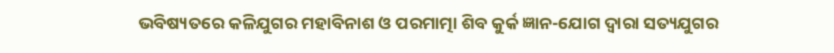ଭବିଷ୍ୟତରେ କଳିଯୁଗର ମହାବିନାଶ ଓ ପରମାତ୍ମା ଶିବ କୁର୍କ ଜ୍ଞାନ-ଯୋଗ ଦ୍ୱାରା ସତ୍ୟଯୁଗର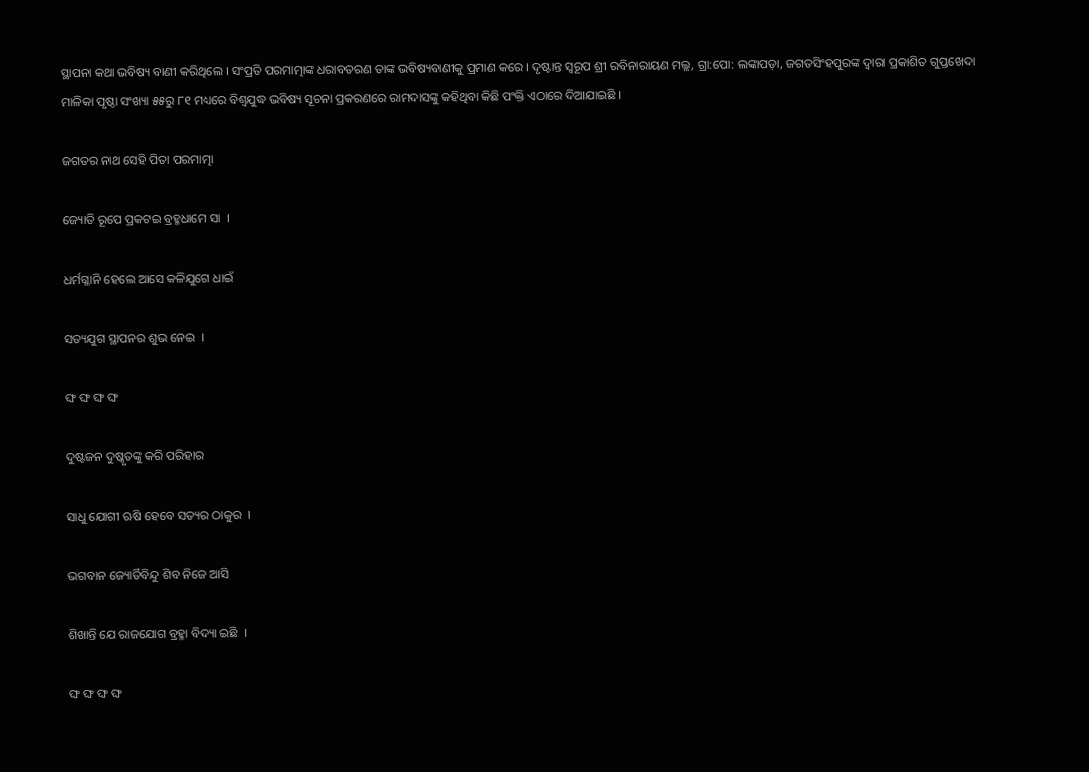ସ୍ଥାପନା କଥା ଭବିଷ୍ୟ ବାଣୀ କରିଥିଲେ । ସଂପ୍ରତି ପରମାତ୍ମାଙ୍କ ଧରାବତରଣ ତାଙ୍କ ଭବିଷ୍ୟବାଣୀକୁ ପ୍ରମାଣ କରେ । ଦୃଷ୍ଟାନ୍ତ ସ୍ବରୂପ ଶ୍ରୀ ରବିନାରାୟଣ ମଲ୍ଲ, ଗ୍ରା:ପୋ: ଲଙ୍କାପଡ଼ା, ଜଗତସିଂହପୁରଙ୍କ ଦ୍ୱାରା ପ୍ରକାଶିତ ଗୁପ୍ତଖେଦା ମାଳିକା ପୃଷ୍ଠା ସଂଖ୍ୟା ୫୫ରୁ ୮୧ ମଧ୍ୟରେ ବିଶ୍ୱଯୁଦ୍ଧ ଭବିଷ୍ୟ ସୂଚନା ପ୍ରକରଣରେ ରାମଦାସଙ୍କୁ କହିଥିବା କିଛି ପଂକ୍ତି ଏଠାରେ ଦିଆଯାଇଛି ।

ଜଗତର ନାଥ ସେହି ପିତା ପରମାତ୍ମା

ଜ୍ୟୋତି ରୂପେ ପ୍ରକଟଇ ବ୍ରହ୍ମଧାମେ ସା  ।

ଧର୍ମଗ୍ଳାନି ହେଲେ ଆସେ କଳିଯୁଗେ ଧାଇଁ

ସତ୍ୟଯୁଗ ସ୍ଥାପନର ଶୁଭ ନେଇ  ।

ଙ୍ଘ ଙ୍ଘ ଙ୍ଘ ଙ୍ଘ

ଦୁଷ୍ଟଜନ ଦୁଷ୍କୃତଙ୍କୁ କରି ପରିହାର

ସାଧୁ ଯୋଗୀ ଋଷି ହେବେ ସତ୍ୟର ଠାକୁର  ।

ଭଗବାନ ଜ୍ୟୋର୍ତିବିନ୍ଦୁ ଶିବ ନିଜେ ଆସି

ଶିଖାନ୍ତି ଯେ ରାଜଯୋଗ ବ୍ରହ୍ମା ବିଦ୍ୟା ଇଛି  ।

ଙ୍ଘ ଙ୍ଘ ଙ୍ଘ ଙ୍ଘ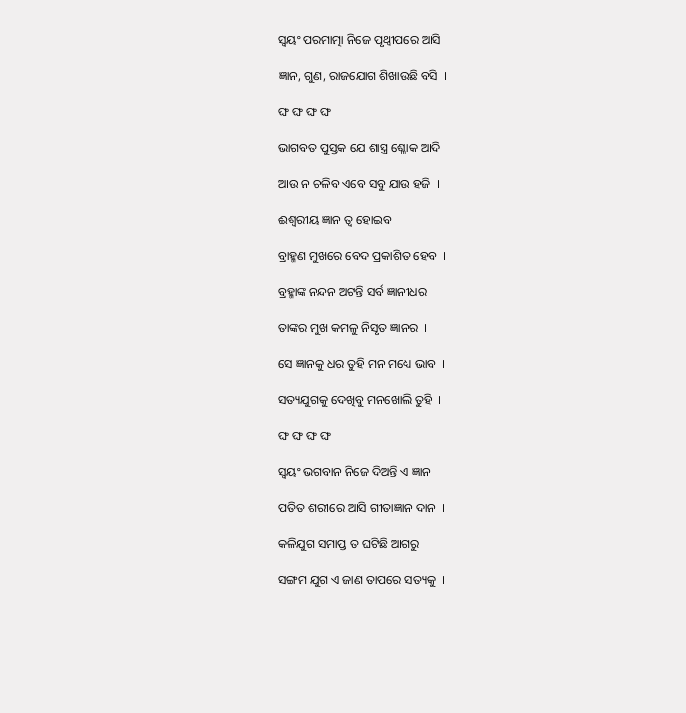ସ୍ବୟଂ ପରମାତ୍ମା ନିଜେ ପୃଥ୍ୱୀପରେ ଆସି

ଜ୍ଞାନ, ଗୁଣ, ରାଜଯୋଗ ଶିଖାଉଛି ବସି  ।

ଙ୍ଘ ଙ୍ଘ ଙ୍ଘ ଙ୍ଘ

ଭାଗବତ ପୁସ୍ତକ ଯେ ଶାସ୍ତ୍ର ଶ୍ଳୋକ ଆଦି

ଆଉ ନ ଚଳିବ ଏବେ ସବୁ ଯାଉ ହଜି  ।

ଈଶ୍ୱରୀୟ ଜ୍ଞାନ ତ୍ୱ ହୋଇବ

ବ୍ରାହ୍ମଣ ମୁଖରେ ବେଦ ପ୍ରକାଶିତ ହେବ  ।

ବ୍ରହ୍ମାଙ୍କ ନନ୍ଦନ ଅଟନ୍ତି ସର୍ବ ଜ୍ଞାନୀଧର

ତାଙ୍କର ମୁଖ କମଳୁ ନିସୃତ ଜ୍ଞାନର  ।

ସେ ଜ୍ଞାନକୁ ଧର ତୁହି ମନ ମଧ୍ୟେ ଭାବ  ।

ସତ୍ୟଯୁଗକୁ ଦେଖିବୁ ମନଖୋଲି ତୁହି  ।

ଙ୍ଘ ଙ୍ଘ ଙ୍ଘ ଙ୍ଘ

ସ୍ବୟଂ ଭଗବାନ ନିଜେ ଦିଅନ୍ତି ଏ ଜ୍ଞାନ

ପତିତ ଶରୀରେ ଆସି ଗୀତାଜ୍ଞାନ ଦାନ  ।

କଳିଯୁଗ ସମାପ୍ତ ତ ଘଟିଛି ଆଗରୁ

ସଙ୍ଗମ ଯୁଗ ଏ ଜାଣ ତାପରେ ସତ୍ୟକୁ  ।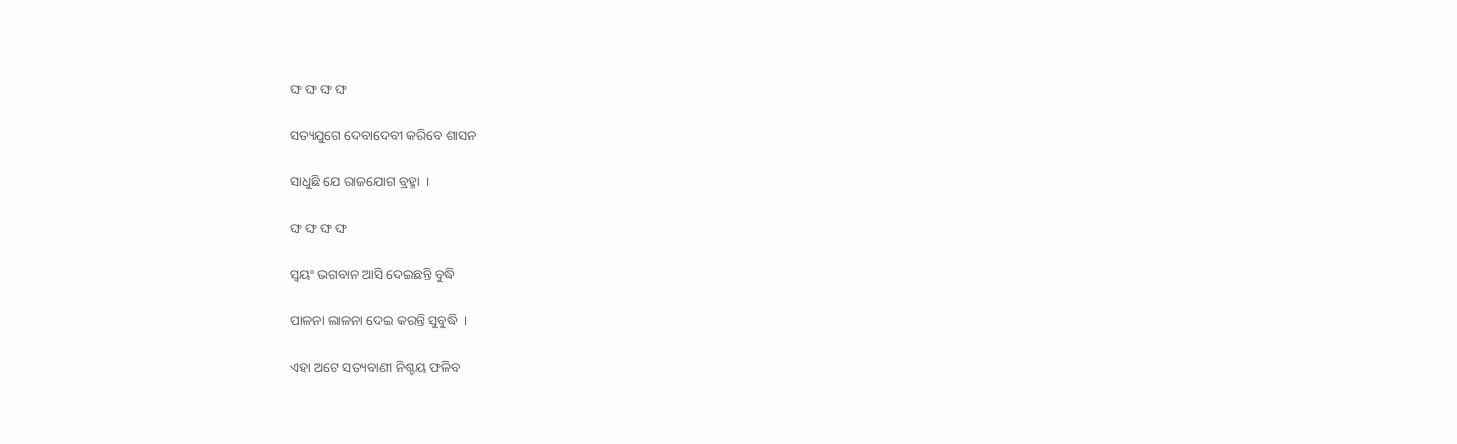ଙ୍ଘ ଙ୍ଘ ଙ୍ଘ ଙ୍ଘ

ସତ୍ୟଯୁଗେ ଦେବାଦେବୀ କରିବେ ଶାସନ

ସାଧୁଛି ଯେ ରାଜଯୋଗ ବ୍ରହ୍ମା  ।

ଙ୍ଘ ଙ୍ଘ ଙ୍ଘ ଙ୍ଘ

ସ୍ବୟଂ ଭଗବାନ ଆସି ଦେଇଛନ୍ତି ବୁଦ୍ଧି

ପାଳନା ଲାଳନା ଦେଇ କରନ୍ତି ସୁବୁଦ୍ଧି  ।

ଏହା ଅଟେ ସତ୍ୟବାଣୀ ନିଶ୍ଚୟ ଫଳିବ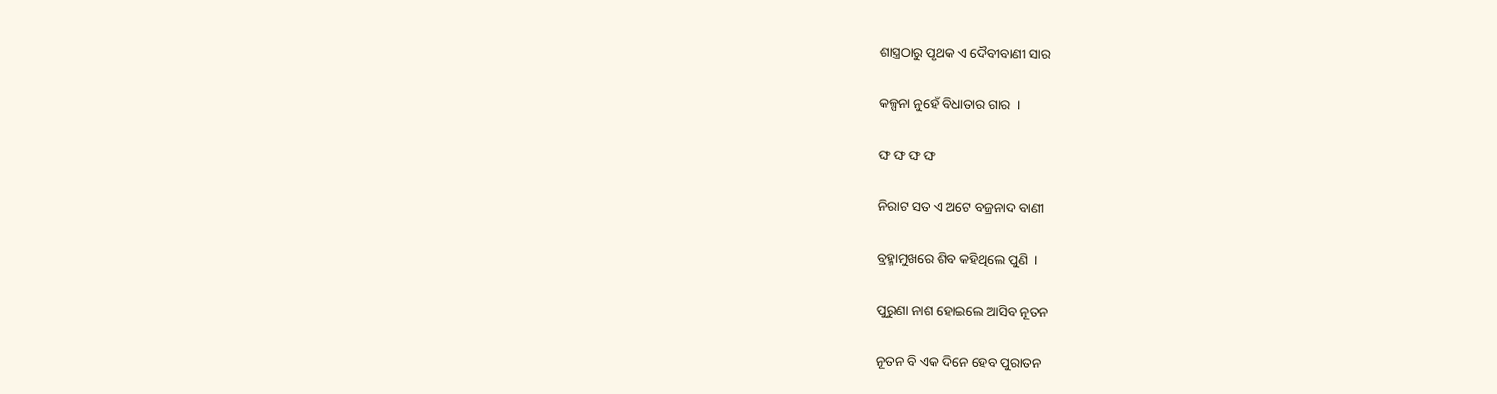ଶାସ୍ତ୍ରଠାରୁ ପୃଥକ ଏ ଦୈବୀବାଣୀ ସାର

କଳ୍ପନା ନୁହେଁ ବିଧାତାର ଗାର  ।

ଙ୍ଘ ଙ୍ଘ ଙ୍ଘ ଙ୍ଘ

ନିରାଟ ସତ ଏ ଅଟେ ବଜ୍ରନାଦ ବାଣୀ

ବ୍ରହ୍ମାମୁଖରେ ଶିବ କହିଥିଲେ ପୁଣି  ।

ପୁରୁଣା ନାଶ ହୋଇଲେ ଆସିବ ନୂତନ

ନୂତନ ବି ଏକ ଦିନେ ହେବ ପୁରାତନ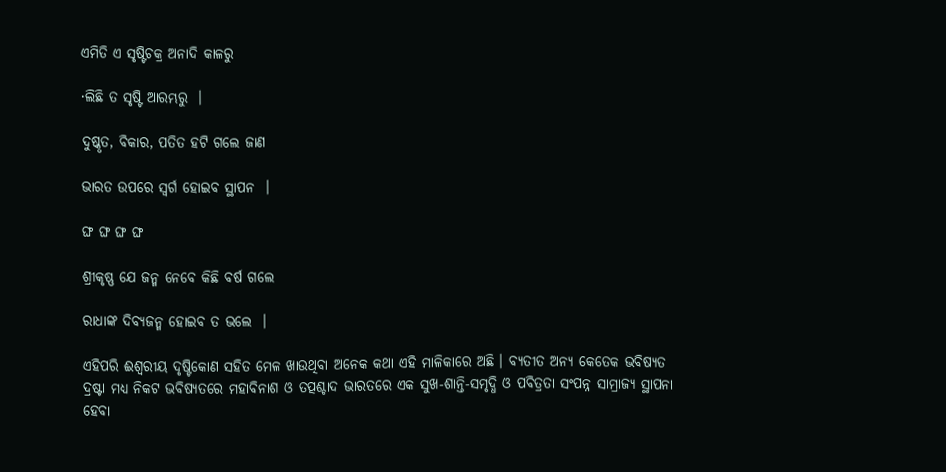ଏମିତି ଏ ସୃଷ୍ଟିଚକ୍ର ଅନାଦି କାଳରୁ

·ଲିଛି ତ ସୃଷ୍ଟି ଆରମ୍ଭରୁ  ।

ଦୁଷ୍କୃତ, ବିକାର, ପତିତ ହଟି ଗଲେ ଜାଣ

ଭାରତ ଉପରେ ସ୍ବର୍ଗ ହୋଇବ ସ୍ଥାପନ  ।

ଙ୍ଘ ଙ୍ଘ ଙ୍ଘ ଙ୍ଘ

ଶ୍ରୀକୃଷ୍ଣ ଯେ ଜନ୍ମ ନେବେ କିଛି ବର୍ଷ ଗଲେ

ରାଧାଙ୍କ ଦିବ୍ୟଜନ୍ମ ହୋଇବ ତ ଭଲେ  ।

ଏହିପରି ଈଶ୍ୱରୀୟ ଦୃଷ୍ଟିକୋଣ ସହିତ ମେଳ ଖାଉଥିବା ଅନେକ କଥା ଏହି ମାଳିକାରେ ଅଛି । ବ୍ୟତୀତ ଅନ୍ୟ କେତେକ ଭବିଷ୍ୟତ ଦ୍ରଷ୍ଟା ମଧ୍ୟ ନିକଟ ଭବିଷ୍ୟତରେ ମହାବିନାଶ ଓ ତତ୍ପଶ୍ଚାଦ ଭାରତରେ ଏକ ସୁଖ-ଶାନ୍ତି-ସମୃଦ୍ଧି ଓ ପବିତ୍ରତା ସଂପନ୍ନ ସାମ୍ରାଜ୍ୟ ସ୍ଥାପନା ହେବା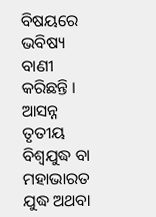ବିଷୟରେ ଭବିଷ୍ୟ ବାଣୀ କରିଛନ୍ତି । ଆସନ୍ନ ତୃତୀୟ ବିଶ୍ୱଯୁଦ୍ଧ ବା ମହାଭାରତ ଯୁଦ୍ଧ ଅଥବା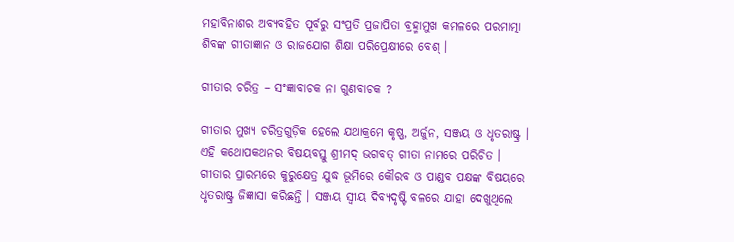ମହାବିନାଶର ଅବ୍ୟବହିତ ପୂର୍ବରୁ ସଂପ୍ରତି ପ୍ରଜାପିତା ବ୍ରହ୍ମାମୁଖ କମଳରେ ପରମାତ୍ମା ଶିବଙ୍କ ଗୀତାଜ୍ଞାନ ଓ ରାଜଯୋଗ ଶିକ୍ଷା ପରିପ୍ରେକ୍ଷୀରେ ବେଶ୍ ।

ଗୀତାର ଚରିତ୍ର – ସଂଜ୍ଞାବାଚକ ନା ଗୁଣବାଚକ ?

ଗୀତାର ମୁଖ୍ୟ ଚରିତ୍ରଗୁଡ଼ିକ ହେଲେ ଯଥାକ୍ରମେ କୃଷ୍ଣ, ଅର୍ଜୁନ, ସଞ୍ଜୟ ଓ ଧୃତରାଷ୍ଟ୍ର । ଏହି କଥୋପକଥନର ବିଷୟବସ୍ତୁ ଶ୍ରୀମଦ୍ ଭଗବତ୍ ଗୀତା ନାମରେ ପରିଚିତ । ଗୀତାର ପ୍ରାରମ୍ଭରେ କୁରୁକ୍ଷେତ୍ର ଯୁଦ୍ଧ ଭୂମିରେ କୌରବ ଓ ପାଣ୍ଡବ ପକ୍ଷଙ୍କ ବିଷୟରେ ଧୃତରାଷ୍ଟ୍ର ଜିଜ୍ଞାସା କରିଛନ୍ତି । ସଞ୍ଜୟ ସ୍ବୀୟ ଦିବ୍ୟଦୃଷ୍ଟି ବଳରେ ଯାହା ଦେଖୁଥିଲେ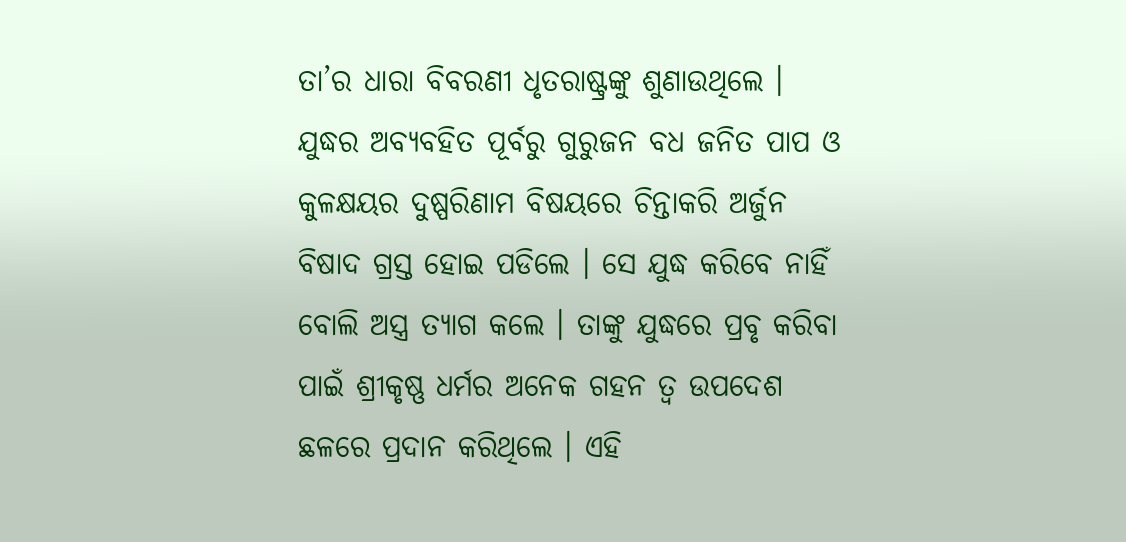ତା’ର ଧାରା ବିବରଣୀ ଧୃତରାଷ୍ଟ୍ରଙ୍କୁ ଶୁଣାଉଥିଲେ । ଯୁଦ୍ଧର ଅବ୍ୟବହିତ ପୂର୍ବରୁ ଗୁରୁଜନ ବଧ ଜନିତ ପାପ ଓ କୁଳକ୍ଷୟର ଦୁଷ୍ପରିଣାମ ବିଷୟରେ ଚିନ୍ତାକରି ଅର୍ଜୁନ ବିଷାଦ ଗ୍ରସ୍ତ ହୋଇ ପଡିଲେ । ସେ ଯୁଦ୍ଧ କରିବେ ନାହିଁ ବୋଲି ଅସ୍ତ୍ର ତ୍ୟାଗ କଲେ । ତାଙ୍କୁ ଯୁଦ୍ଧରେ ପ୍ରବୃ କରିବା ପାଇଁ ଶ୍ରୀକୃଷ୍ଣ ଧର୍ମର ଅନେକ ଗହନ ତ୍ୱ ଉପଦେଶ ଛଳରେ ପ୍ରଦାନ କରିଥିଲେ । ଏହି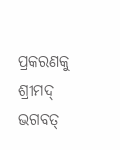ପ୍ରକରଣକୁ ଶ୍ରୀମଦ୍ ଭଗବତ୍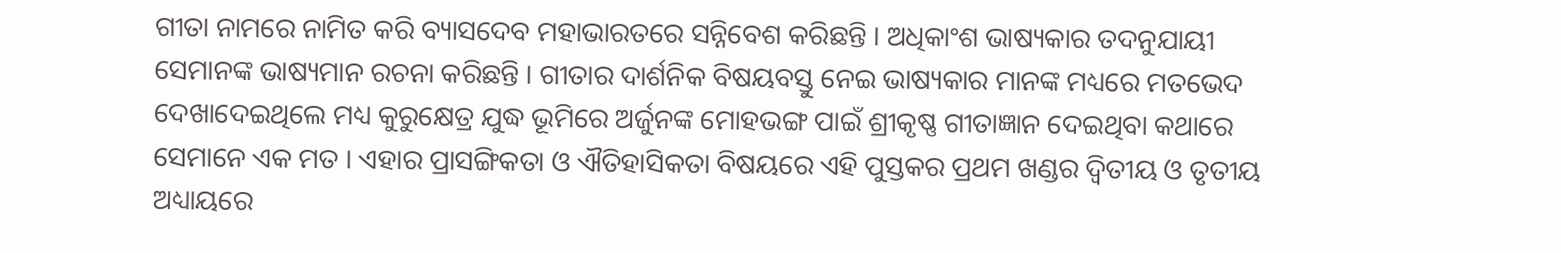ଗୀତା ନାମରେ ନାମିତ କରି ବ୍ୟାସଦେବ ମହାଭାରତରେ ସନ୍ନିବେଶ କରିଛନ୍ତି । ଅଧିକାଂଶ ଭାଷ୍ୟକାର ତଦନୁଯାୟୀ ସେମାନଙ୍କ ଭାଷ୍ୟମାନ ରଚନା କରିଛନ୍ତି । ଗୀତାର ଦାର୍ଶନିକ ବିଷୟବସ୍ତୁ ନେଇ ଭାଷ୍ୟକାର ମାନଙ୍କ ମଧ୍ୟରେ ମତଭେଦ ଦେଖାଦେଇଥିଲେ ମଧ୍ୟ କୁରୁକ୍ଷେତ୍ର ଯୁଦ୍ଧ ଭୂମିରେ ଅର୍ଜୁନଙ୍କ ମୋହଭଙ୍ଗ ପାଇଁ ଶ୍ରୀକୃଷ୍ଣ ଗୀତାଜ୍ଞାନ ଦେଇଥିବା କଥାରେ ସେମାନେ ଏକ ମତ । ଏହାର ପ୍ରାସଙ୍ଗିକତା ଓ ଐତିହାସିକତା ବିଷୟରେ ଏହି ପୁସ୍ତକର ପ୍ରଥମ ଖଣ୍ଡର ଦ୍ୱିତୀୟ ଓ ତୃତୀୟ ଅଧ୍ୟାୟରେ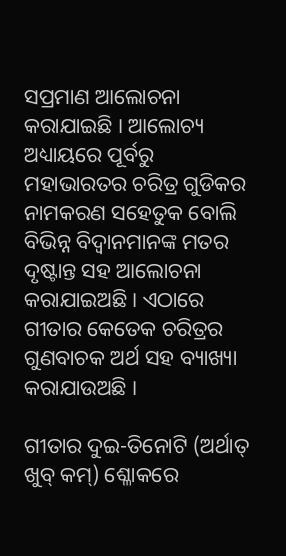ସପ୍ରମାଣ ଆଲୋଚନା କରାଯାଇଛି । ଆଲୋଚ୍ୟ ଅଧ୍ୟାୟରେ ପୂର୍ବରୁ ମହାଭାରତର ଚରିତ୍ର ଗୁଡିକର ନାମକରଣ ସହେତୁକ ବୋଲି ବିଭିନ୍ନ ବିଦ୍ୱାନମାନଙ୍କ ମତର ଦୃଷ୍ଟାନ୍ତ ସହ ଆଲୋଚନା କରାଯାଇଅଛି । ଏଠାରେ ଗୀତାର କେତେକ ଚରିତ୍ରର ଗୁଣବାଚକ ଅର୍ଥ ସହ ବ୍ୟାଖ୍ୟା କରାଯାଉଅଛି ।

ଗୀତାର ଦୁଇ-ତିନୋଟି (ଅର୍ଥାତ୍ ଖୁବ୍ କମ୍) ଶ୍ଳୋକରେ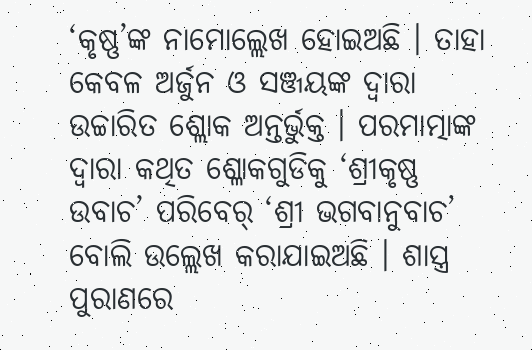‘କୃଷ୍ଣ’ଙ୍କ ନାମୋଲ୍ଲେଖ ହୋଇଅଛି । ତାହା କେବଳ ଅର୍ଜୁନ ଓ ସଞ୍ଜୟଙ୍କ ଦ୍ୱାରା ଉଚ୍ଚାରିତ ଶ୍ଲୋକ ଅନ୍ତର୍ଭୁକ୍ତ । ପରମାତ୍ମାଙ୍କ ଦ୍ୱାରା କଥିତ ଶ୍ଳୋକଗୁଡିକୁ ‘ଶ୍ରୀକୃଷ୍ଣ ଉବାଚ’ ପରିବେର୍ ‘ଶ୍ରୀ ଭଗବାନୁବାଚ’ ବୋଲି ଉଲ୍ଲେଖ କରାଯାଇଅଛି । ଶାସ୍ତ୍ର ପୁରାଣରେ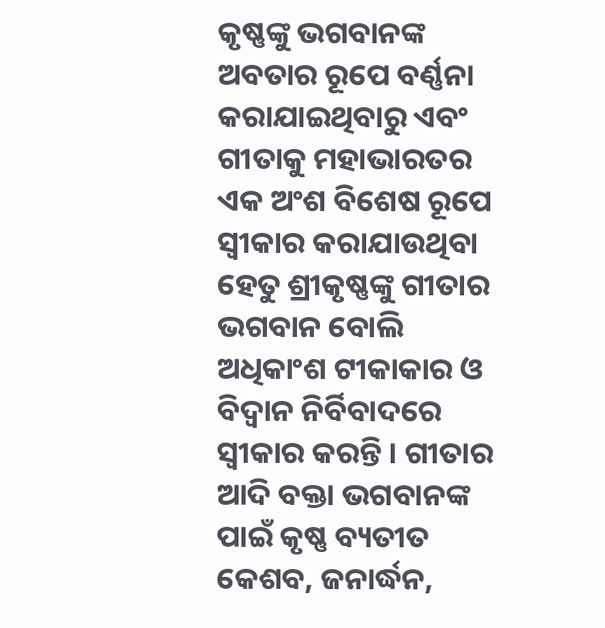କୃଷ୍ଣଙ୍କୁ ଭଗବାନଙ୍କ ଅବତାର ରୂପେ ବର୍ଣ୍ଣନା କରାଯାଇଥିବାରୁ ଏବଂ ଗୀତାକୁ ମହାଭାରତର ଏକ ଅଂଶ ବିଶେଷ ରୂପେ ସ୍ବୀକାର କରାଯାଉଥିବା ହେତୁ ଶ୍ରୀକୃଷ୍ଣଙ୍କୁ ଗୀତାର ଭଗବାନ ବୋଲି ଅଧିକାଂଶ ଟୀକାକାର ଓ ବିଦ୍ୱାନ ନିର୍ବିବାଦରେ ସ୍ବୀକାର କରନ୍ତି । ଗୀତାର ଆଦି ବକ୍ତା ଭଗବାନଙ୍କ ପାଇଁ କୃଷ୍ଣ ବ୍ୟତୀତ କେଶବ, ଜନାର୍ଦ୍ଧନ,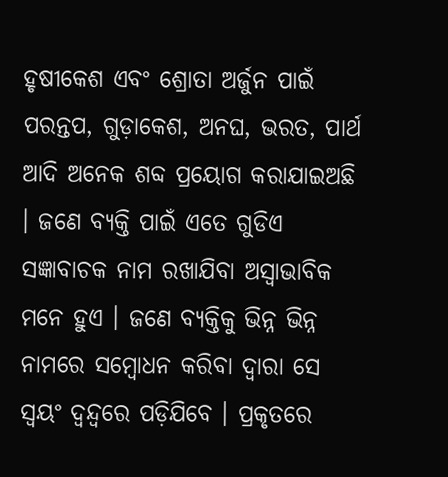ହୃଷୀକେଶ ଏବଂ ଶ୍ରୋତା ଅର୍ଜୁନ ପାଇଁ ପରନ୍ତପ, ଗୁଡ଼ାକେଶ, ଅନଘ, ଭରତ, ପାର୍ଥ ଆଦି ଅନେକ ଶବ୍ଦ ପ୍ରୟୋଗ କରାଯାଇଅଛି । ଜଣେ ବ୍ୟକ୍ତି ପାଇଁ ଏତେ ଗୁଡିଏ ସଜ୍ଞାବାଚକ ନାମ ରଖାଯିବା ଅସ୍ବାଭାବିକ ମନେ ହୁଏ । ଜଣେ ବ୍ୟକ୍ତିକୁ ଭିନ୍ନ ଭିନ୍ନ ନାମରେ ସମ୍ବୋଧନ କରିବା ଦ୍ୱାରା ସେ ସ୍ବୟଂ ଦ୍ୱନ୍ଦ୍ୱରେ ପଡ଼ିଯିବେ । ପ୍ରକୃତରେ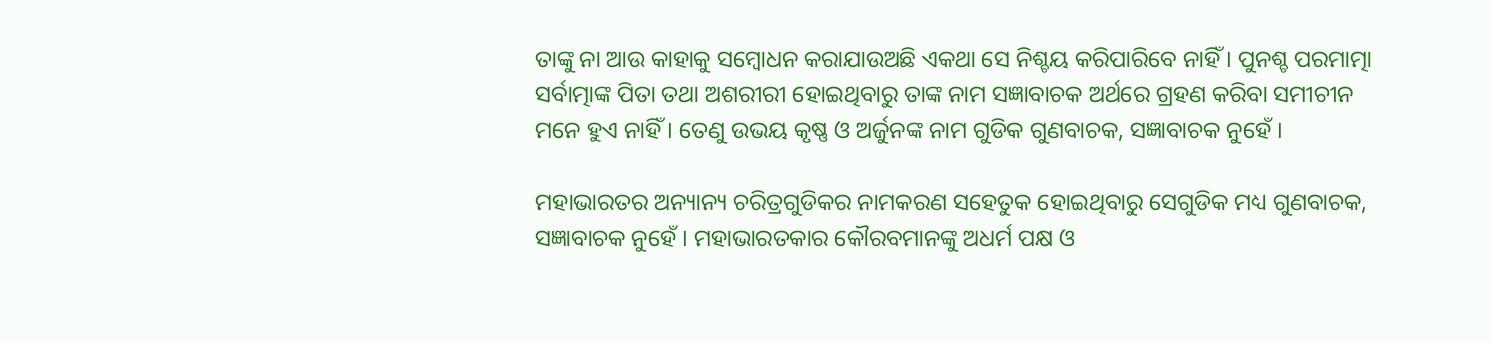ତାଙ୍କୁ ନା ଆଉ କାହାକୁ ସମ୍ବୋଧନ କରାଯାଉଅଛି ଏକଥା ସେ ନିଶ୍ଚୟ କରିପାରିବେ ନାହିଁ । ପୁନଶ୍ଚ ପରମାତ୍ମା ସର୍ବାତ୍ମାଙ୍କ ପିତା ତଥା ଅଶରୀରୀ ହୋଇଥିବାରୁ ତାଙ୍କ ନାମ ସଜ୍ଞାବାଚକ ଅର୍ଥରେ ଗ୍ରହଣ କରିବା ସମୀଚୀନ ମନେ ହୁଏ ନାହିଁ । ତେଣୁ ଉଭୟ କୃଷ୍ଣ ଓ ଅର୍ଜୁନଙ୍କ ନାମ ଗୁଡିକ ଗୁଣବାଚକ, ସଜ୍ଞାବାଚକ ନୁହେଁ ।

ମହାଭାରତର ଅନ୍ୟାନ୍ୟ ଚରିତ୍ରଗୁଡିକର ନାମକରଣ ସହେତୁକ ହୋଇଥିବାରୁ ସେଗୁଡିକ ମଧ୍ୟ ଗୁଣବାଚକ, ସଜ୍ଞାବାଚକ ନୁହେଁ । ମହାଭାରତକାର କୌରବମାନଙ୍କୁ ଅଧର୍ମ ପକ୍ଷ ଓ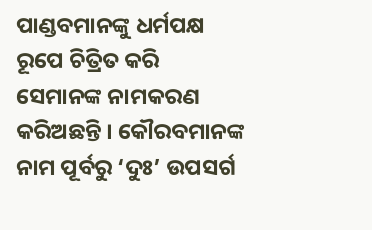ପାଣ୍ଡବମାନଙ୍କୁ ଧର୍ମପକ୍ଷ ରୂପେ ଚିତ୍ରିତ କରି ସେମାନଙ୍କ ନାମକରଣ କରିଅଛନ୍ତି । କୌରବମାନଙ୍କ ନାମ ପୂର୍ବରୁ ‘ଦୁଃ’ ଉପସର୍ଗ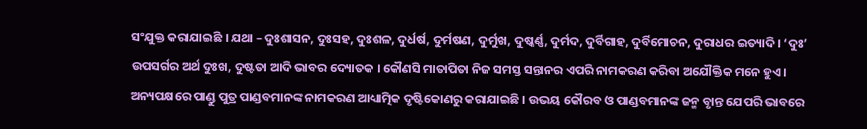ସଂଯୁକ୍ତ କରାଯାଇଛି । ଯଥା – ଦୁଃଶାସନ, ଦୁଃସହ, ଦୁଃଶଳ, ଦୁର୍ଧର୍ଷ, ଦୁର୍ମଷଣ, ଦୁର୍ମୁଖ, ଦୁଷ୍କର୍ଣ୍ଣ, ଦୁର୍ମଦ, ଦୁର୍ବିଗାହ, ଦୁର୍ବିମୋଚନ, ଦୁରାଧର ଇତ୍ୟାଦି । ‘ଦୁଃ’ ଉପସର୍ଗର ଅର୍ଥ ଦୁଃଖ, ଦୁଷ୍ଟତା ଆଦି ଭାବର ଦ୍ୟୋତକ । କୌଣସି ମାତାପିତା ନିଜ ସମସ୍ତ ସନ୍ତାନର ଏପରି ନାମକରଣ କରିବା ଅଯୌକ୍ତିକ ମନେ ହୁଏ । ଅନ୍ୟପକ୍ଷରେ ପାଣ୍ଡୁ ପୁତ୍ର ପାଣ୍ଡବମାନଙ୍କ ନାମକରଣ ଆଧ୍ୟାତ୍ମିକ ଦୃଷ୍ଟିକୋଣରୁ କରାଯାଇଛି । ଉଭୟ କୌରବ ଓ ପାଣ୍ଡବମାନଙ୍କ ଜନ୍ମ ବୃାନ୍ତ ଯେପରି ଭାବରେ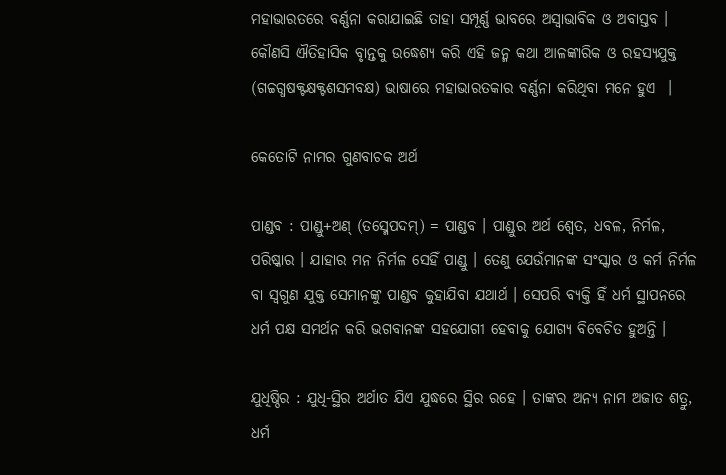ମହାଭାରତରେ ବର୍ଣ୍ଣନା କରାଯାଇଛି ତାହା ସମ୍ପୂର୍ଣ୍ଣ ଭାବରେ ଅସ୍ବାଭାବିକ ଓ ଅବାସ୍ତବ । କୌଣସି ଐତିହାସିକ ବୃାନ୍ତକୁ ଉଦ୍ଧେଶ୍ୟ କରି ଏହି ଜନ୍ମ କଥା ଆଳଙ୍କାରିକ ଓ ରହସ୍ୟଯୁକ୍ତ (ଗଚ୍ଚଗ୍ଧଷକ୍ଟକ୍ଷକ୍ଟଶସମବକ୍ଷ) ଭାଷାରେ ମହାଭାରତକାର ବର୍ଣ୍ଣନା କରିଥିବା ମନେ ହୁଏ  ।

କେତୋଟି ନାମର ଗୁଣବାଚକ ଅର୍ଥ

ପାଣ୍ଡବ : ପାଣ୍ଡୁ+ଅଣ୍ (ତସ୍ମେପଦମ୍) = ପାଣ୍ଡବ । ପାଣ୍ଡୁର ଅର୍ଥ ଶ୍ୱେତ, ଧବଳ, ନିର୍ମଳ, ପରିଷ୍କାର । ଯାହାର ମନ ନିର୍ମଳ ସେହିଁ ପାଣ୍ଡୁ । ତେଣୁ ଯେଉଁମାନଙ୍କ ସଂସ୍କାର ଓ କର୍ମ ନିର୍ମଳ ବା ସ୍ୱଗୁଣ ଯୁକ୍ତ ସେମାନଙ୍କୁ ପାଣ୍ଡବ କୁହାଯିବା ଯଥାର୍ଥ । ସେପରି ବ୍ୟକ୍ତି ହିଁ ଧର୍ମ ସ୍ଥାପନରେ ଧର୍ମ ପକ୍ଷ ସମର୍ଥନ କରି ଭଗବାନଙ୍କ ସହଯୋଗୀ ହେବାକୁ ଯୋଗ୍ୟ ବିବେଚିତ ହୁଅନ୍ତି ।

ଯୁଧିଷ୍ଠିର : ଯୁଧି-ସ୍ଥିର ଅର୍ଥାତ ଯିଏ ଯୁଦ୍ଧରେ ସ୍ଥିର ରହେ । ତାଙ୍କର ଅନ୍ୟ ନାମ ଅଜାତ ଶତ୍ରୁ, ଧର୍ମ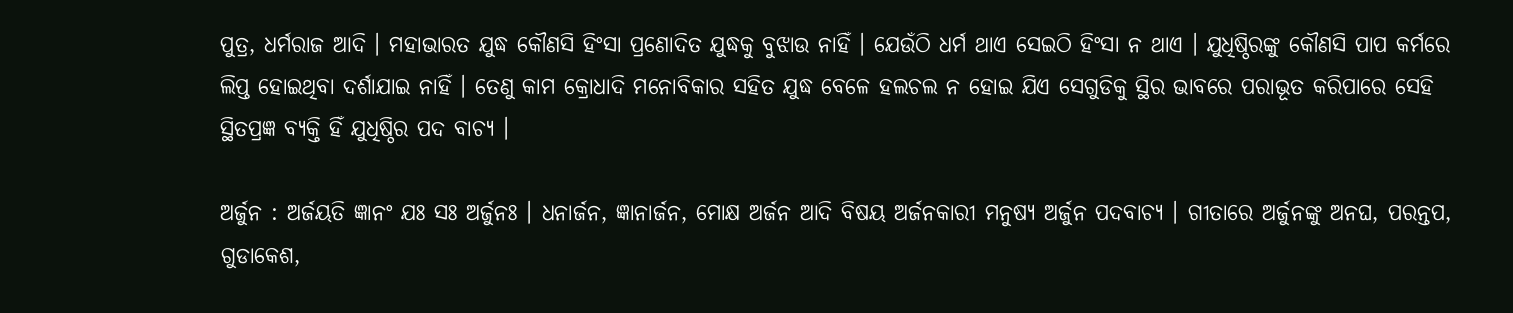ପୁତ୍ର, ଧର୍ମରାଜ ଆଦି । ମହାଭାରତ ଯୁଦ୍ଧ କୌଣସି ହିଂସା ପ୍ରଣୋଦିତ ଯୁଦ୍ଧକୁ ବୁଝାଉ ନାହିଁ । ଯେଉଁଠି ଧର୍ମ ଥାଏ ସେଇଠି ହିଂସା ନ ଥାଏ । ଯୁଧିଷ୍ଠିରଙ୍କୁ କୌଣସି ପାପ କର୍ମରେ ଲିପ୍ତ ହୋଇଥିବା ଦର୍ଶାଯାଇ ନାହିଁ । ତେଣୁ କାମ କ୍ରୋଧାଦି ମନୋବିକାର ସହିତ ଯୁଦ୍ଧ ବେଳେ ହଲଚଲ ନ ହୋଇ ଯିଏ ସେଗୁଡିକୁ ସ୍ଥିର ଭାବରେ ପରାଭୂତ କରିପାରେ ସେହି ସ୍ଥିତପ୍ରଜ୍ଞ ବ୍ୟକ୍ତି ହିଁ ଯୁଧିଷ୍ଠିର ପଦ ବାଚ୍ୟ ।

ଅର୍ଜୁନ : ଅର୍ଜୟତି ଜ୍ଞାନଂ ଯଃ ସଃ ଅର୍ଜୁନଃ । ଧନାର୍ଜନ, ଜ୍ଞାନାର୍ଜନ, ମୋକ୍ଷ ଅର୍ଜନ ଆଦି ବିଷୟ ଅର୍ଜନକାରୀ ମନୁଷ୍ୟ ଅର୍ଜୁନ ପଦବାଚ୍ୟ । ଗୀତାରେ ଅର୍ଜୁନଙ୍କୁ ଅନଘ, ପରନ୍ତପ, ଗୁଡାକେଶ,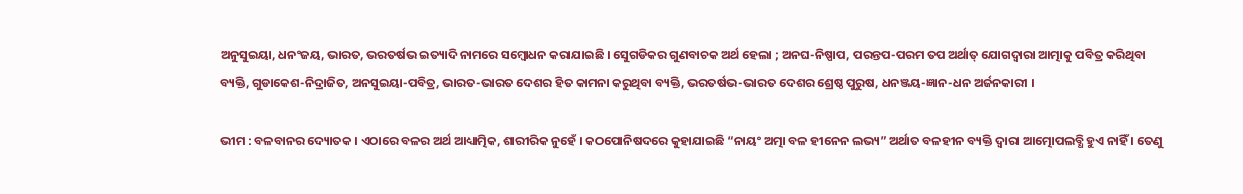ଅନୁସୁଇୟା, ଧନଂଜୟ, ଭାରତ, ଭରତର୍ଷଭ ଇତ୍ୟାଦି ନାମରେ ସମ୍ବୋଧନ କରାଯାଇଛି । ସେୁଗଡିକର ଗୁଣବାଚକ ଅର୍ଥ ହେଲା ; ଅନଘ-ନିଷ୍ପାପ, ପରନ୍ତପ-ପରମ ତପ ଅର୍ଥାତ୍ ଯୋଗଦ୍ୱାରା ଆତ୍ମାକୁ ପବିତ୍ର କରିଥିବା ବ୍ୟକ୍ତି, ଗୁଡାକେଶ-ନିଦ୍ରାଜିତ, ଅନସୁଇୟା-ପବିତ୍ର, ଭାରତ-ଭାରତ ଦେଶର ହିତ କାମନା କରୁଥିବା ବ୍ୟକ୍ତି, ଭରତର୍ଷଭ-ଭାରତ ଦେଶର ଶ୍ରେଷ୍ଠ ପୁରୁଷ, ଧନଞ୍ଜୟ-ଜ୍ଞାନ-ଧନ ଅର୍ଜନକାରୀ ।

ଭୀମ : ବଳବାନର ଦ୍ୟୋତକ । ଏଠାରେ ବଳର ଅର୍ଥ ଆଧ୍ୟାତ୍ମିକ, ଶାରୀରିକ ନୁହେଁ । କଠପୋନିଷଦରେ କୁହାଯାଇଛି “ନାୟଂ ଅତ୍ମା ବଳ ହୀନେନ ଲଭ୍ୟ” ଅର୍ଥାତ ବଳହୀନ ବ୍ୟକ୍ତି ଦ୍ୱାରା ଆତ୍ମୋପଲବ୍ଧି ହୁଏ ନାହିଁ । ତେଣୁ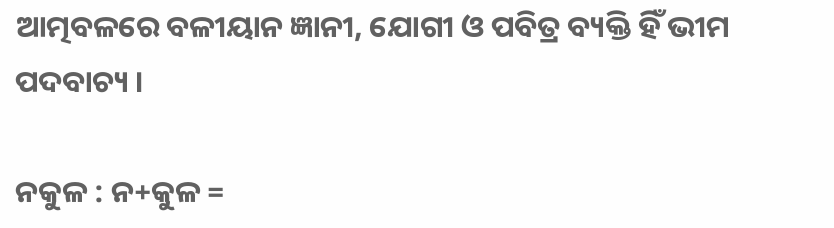ଆତ୍ମବଳରେ ବଳୀୟାନ ଜ୍ଞାନୀ, ଯୋଗୀ ଓ ପବିତ୍ର ବ୍ୟକ୍ତି ହିଁ ଭୀମ ପଦବାଚ୍ୟ ।

ନକୁଳ : ନ+କୁଳ =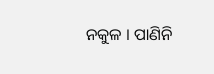ନକୁଳ । ପାଣିନି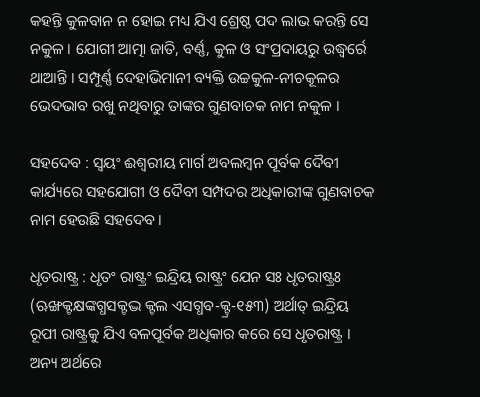କହନ୍ତି କୁଳବାନ ନ ହୋଇ ମଧ୍ୟ ଯିଏ ଶ୍ରେଷ୍ଠ ପଦ ଲାଭ କରନ୍ତି ସେ ନକୁଳ । ଯୋଗୀ ଆତ୍ମା ଜାତି, ବର୍ଣ୍ଣ, କୁଳ ଓ ସଂପ୍ରଦାୟରୁ ଉଦ୍ଧ୍ୱର୍ରେ ଥାଆନ୍ତି । ସମ୍ପୂର୍ଣ୍ଣ ଦେହାଭିମାନୀ ବ୍ୟକ୍ତି ଉଚ୍ଚକୁଳ-ନୀଚକୂଳର ଭେଦଭାବ ରଖୁ ନଥିବାରୁ ତାଙ୍କର ଗୁଣବାଚକ ନାମ ନକୁଳ ।

ସହଦେବ : ସ୍ବୟଂ ଈଶ୍ୱରୀୟ ମାର୍ଗ ଅବଲମ୍ବନ ପୂର୍ବକ ଦୈବୀ କାର୍ଯ୍ୟରେ ସହଯୋଗୀ ଓ ଦୈବୀ ସମ୍ପଦର ଅଧିକାରୀଙ୍କ ଗୁଣବାଚକ ନାମ ହେଉଛି ସହଦେବ ।

ଧୃତରାଷ୍ଟ୍ର : ଧୃତଂ ରାଷ୍ଟ୍ରଂ ଇନ୍ଦ୍ରିୟ ରାଷ୍ଟ୍ରଂ ଯେନ ସଃ ଧୃତରାଷ୍ଟ୍ରଃ (ଋଙ୍ଖକ୍ଟକ୍ଷଙ୍କଗ୍ଧସକ୍ଟଦ୍ଭ କ୍ଟଲ ଏସଗ୍ଧବ-କ୍ଟ୍ର-୧୫୩) ଅର୍ଥାତ୍ ଇନ୍ଦ୍ରିୟ ରୂପୀ ରାଷ୍ଟ୍ରକୁ ଯିଏ ବଳପୂର୍ବକ ଅଧିକାର କରେ ସେ ଧୃତରାଷ୍ଟ୍ର । ଅନ୍ୟ ଅର୍ଥରେ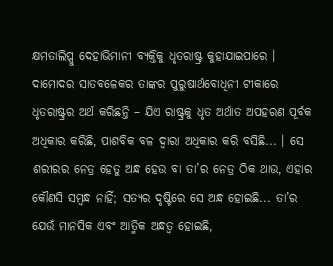କ୍ଷମତାଲିପ୍ସୁ ଦେହାଭିମାନୀ ବ୍ୟକ୍ତିକୁ ଧୃତରାଷ୍ଟ୍ର କୁହାଯାଇପାରେ । ଦାମୋଦର ସାତବଳେକର ତାଙ୍କର ପୁରୁଷାର୍ଥବୋଧିନୀ ଟୀକାରେ ଧୃତରାଷ୍ଟ୍ରର ଅର୍ଥ କରିଛନ୍ତି – ଯିଏ ରାଷ୍ଟ୍ରକୁ ଧୃତ ଅର୍ଥାତ ଅପହରଣ ପୂର୍ବକ ଅଧିକାର କରିଛି, ପାଶବିକ ବଳ ଦ୍ୱାରା ଅଧିକାର କରି ବସିଛି... । ସେ ଶରୀରର ନେତ୍ର ହେତୁ ଅନ୍ଧ ହେଉ ବା ତା’ର ନେତ୍ର ଠିକ ଥାଉ, ଏହାର କୌଣସି ସମ୍ବନ୍ଧ ନାହିଁ; ସତ୍ୟର ଦୃଷ୍ଟିରେ ସେ ଅନ୍ଧ ହୋଇଛି... ତା’ର ଯେଉଁ ମାନସିକ ଏବଂ ଆତ୍ମିକ ଅନ୍ଧତ୍ୱ ହୋଇଛି,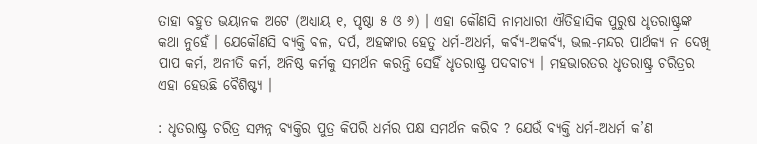ତାହା ବହୁତ ଭୟାନକ ଅଟେ (ଅଧ୍ୟାୟ ୧, ପୃଷ୍ଠା ୫ ଓ ୬) । ଏହା କୌଣସି ନାମଧାରୀ ଐତିହାସିକ ପୁରୁଷ ଧୃତରାଷ୍ଟ୍ରଙ୍କ କଥା ନୁହେଁ । ଯେକୌଣସି ବ୍ୟକ୍ତି ବଳ, ଦର୍ପ, ଅହଙ୍କାର ହେତୁ ଧର୍ମ-ଅଧର୍ମ, କର୍ବ୍ୟ-ଅକର୍ବ୍ୟ, ଭଲ-ମନ୍ଦର ପାର୍ଥକ୍ୟ ନ ଦେଖି ପାପ କର୍ମ, ଅନୀତି କର୍ମ, ଅନିଷ୍ଠ କର୍ମକୁ ସମର୍ଥନ କରନ୍ତି ସେହିଁ ଧୃତରାଷ୍ଟ୍ର ପଦବାଚ୍ୟ । ମହଭାରତର ଧୃତରାଷ୍ଟ୍ର ଚରିତ୍ରର ଏହା ହେଉଛି ବୈଶିଷ୍ଟ୍ୟ ।

: ଧୃତରାଷ୍ଟ୍ର ଚରିତ୍ର ସମ୍ପନ୍ନ ବ୍ୟକ୍ତିର ପୁତ୍ର କିପରି ଧର୍ମର ପକ୍ଷ ସମର୍ଥନ କରିବ ? ଯେଉଁ ବ୍ୟକ୍ତି ଧର୍ମ-ଅଧର୍ମ କ’ଣ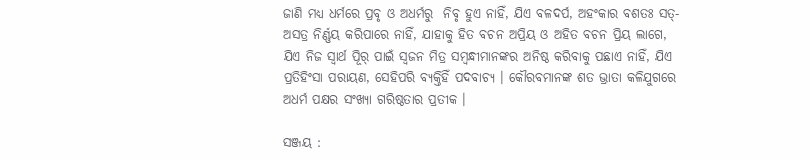ଜାଣି ମଧ୍ୟ ଧର୍ମରେ ପ୍ରବୃ ଓ ଅଧର୍ମରୁ  ନିବୃ ହୁଏ ନାହିଁ, ଯିଏ ବଳଦର୍ପ, ଅହଂକାର ବଶତଃ ସତ୍-ଅସତ୍ର ନିର୍ଣ୍ଣୟ କରିପାରେ ନାହିଁ, ଯାହାକୁ ହିତ ବଚନ ଅପ୍ରିୟ ଓ ଅହିତ ବଚନ ପ୍ରିୟ ଲାଗେ, ଯିଏ ନିଜ ସ୍ବାର୍ଥ ପୂିର୍ ପାଇଁ ସ୍ବଜନ ମିତ୍ର ସମ୍ବନ୍ଧୀମାନଙ୍କର ଅନିଷ୍ଠ କରିବାକୁ ପଛାଏ ନାହିଁ, ଯିଏ ପ୍ରତିହିଂସା ପରାୟଣ, ସେହିପରି ବ୍ୟକ୍ତିହିଁ ପଦବାଚ୍ୟ । କୌରବମାନଙ୍କ ଶତ ଭ୍ରାତା କଳିଯୁଗରେ ଅଧର୍ମ ପକ୍ଷର ସଂଖ୍ୟା ଗରିଷ୍ଠତାର ପ୍ରତୀକ ।

ସଞ୍ଜୟ :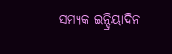ସମ୍ୟକ ଇନ୍ଦ୍ରିୟାଦିନ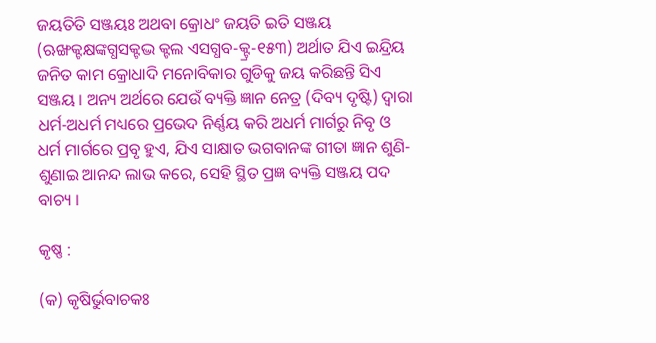ଜୟତିତି ସଞ୍ଜୟଃ ଅଥବା କ୍ରୋଧଂ ଜୟତି ଇତି ସଞ୍ଜୟ (ଋଙ୍ଖକ୍ଟକ୍ଷଙ୍କଗ୍ଧସକ୍ଟଦ୍ଭ କ୍ଟଲ ଏସଗ୍ଧବ-କ୍ଟ୍ର-୧୫୩) ଅର୍ଥାତ ଯିଏ ଇନ୍ଦ୍ରିୟ ଜନିତ କାମ କ୍ରୋଧାଦି ମନୋବିକାର ଗୁଡିକୁ ଜୟ କରିଛନ୍ତି ସିଏ ସଞ୍ଜୟ । ଅନ୍ୟ ଅର୍ଥରେ ଯେଉଁ ବ୍ୟକ୍ତି ଜ୍ଞାନ ନେତ୍ର (ଦିବ୍ୟ ଦୃଷ୍ଟି) ଦ୍ୱାରା ଧର୍ମ-ଅଧର୍ମ ମଧ୍ୟରେ ପ୍ରଭେଦ ନିର୍ଣ୍ଣୟ କରି ଅଧର୍ମ ମାର୍ଗରୁ ନିବୃ ଓ ଧର୍ମ ମାର୍ଗରେ ପ୍ରବୃ ହୁଏ, ଯିଏ ସାକ୍ଷାତ ଭଗବାନଙ୍କ ଗୀତା ଜ୍ଞାନ ଶୁଣି-ଶୁଣାଇ ଆନନ୍ଦ ଲାଭ କରେ, ସେହି ସ୍ଥିତ ପ୍ରଜ୍ଞ ବ୍ୟକ୍ତି ସଞ୍ଜୟ ପଦ ବାଚ୍ୟ ।

କୃଷ୍ଣ :

(କ) କୃଷିର୍ଭୁବାଚକଃ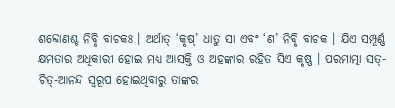ଶବ୍ଦୋଣଶ୍ଚ ନିବୃି ବାଚକଃ । ଅର୍ଥାତ୍ ‘କୃଷ୍’ ଧାତୁ ସା ଏବଂ ‘ଣ’ ନିବୃି ବାଚକ । ଯିଏ ସମ୍ପୂର୍ଣ୍ଣ କ୍ଷମତାର ଅଧିକାରୀ ହୋଇ ମଧ୍ୟ ଆସକ୍ତି ଓ ଅହଙ୍କାର ରହିତ ସିଏ କୃଷ୍ଣ । ପରମାତ୍ମା ସତ୍-ଚିତ୍-ଆନନ୍ଦ ସ୍ବରୂପ ହୋଇଥିବାରୁ ତାଙ୍କର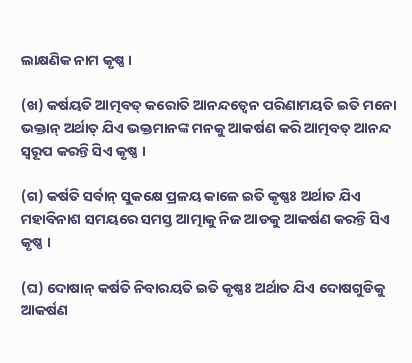ଲାକ୍ଷଣିକ ନାମ କୃଷ୍ଣ ।

(ଖ) କର୍ଷୟତି ଆତ୍ମବତ୍ କରୋତି ଆନନ୍ଦତ୍ୱେନ ପରିଣାମୟତି ଇତି ମନୋ ଭକ୍ତାନ୍ ଅର୍ଥାତ୍ ଯିଏ ଭକ୍ତମାନଙ୍କ ମନକୁ ଆକର୍ଷଣ କରି ଆତ୍ମବତ୍ ଆନନ୍ଦ ସ୍ବରୂପ କରନ୍ତି ସିଏ କୃଷ୍ଣ ।

(ଗ) କର୍ଷତି ସର୍ବାନ୍ ସୁକକ୍ଷେ ପ୍ରଳୟ କାଳେ ଇତି କୃଷ୍ଣଃ ଅର୍ଥାତ ଯିଏ ମହାବିନାଶ ସମୟରେ ସମସ୍ତ ଆତ୍ମାକୁ ନିଜ ଆଡକୁ ଆକର୍ଷଣ କରନ୍ତି ସିଏ କୃଷ୍ଣ ।

(ଘ) ଦୋଷାନ୍ କର୍ଷତି ନିବାରୟତି ଇତି କୃଷ୍ଣଃ ଅର୍ଥାତ ଯିଏ ଦୋଷଗୁଡିକୁ ଆକର୍ଷଣ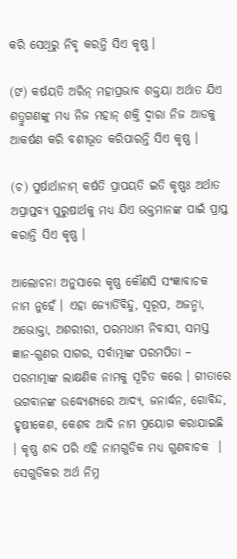କରି ସେଥିରୁ ନିବୃ କରନ୍ତି ସିଏ କୃଷ୍ଣ ।

(ଙ) କର୍ଷୟତି ଅରିନ୍ ମହାପ୍ରଭାବ ଶକ୍ତୟା ଅର୍ଥାତ ଯିଏ ଶତ୍ରୁଗଣଙ୍କୁ ମଧ୍ୟ ନିଜ ମହାନ୍ ଶକ୍ତି ଦ୍ୱାରା ନିଜ ଆଡକୁ ଆକର୍ଷଣ କରି ବଶୀଭୂତ କରିପାରନ୍ତି ସିଏ କୃଷ୍ଣ ।

(ଚ) ପୁର୍ଷାର୍ଥାନାମ୍ କର୍ଷତି ପ୍ରାପୟତି ଇତି କୃଷ୍ଣଃ ଅର୍ଥାତ ଅପ୍ରାପ୍ତବ୍ୟ ପୁରୁଷାର୍ଥକୁ ମଧ୍ୟ ଯିଏ ଭକ୍ତମାନଙ୍କ ପାଇଁ ପ୍ରାପ୍ତ କରାନ୍ତି ସିଏ କୃଷ୍ଣ ।

ଆଲୋଚନା ଅନୁସାରେ କୃଷ୍ଣ କୌଣସି ସଂଜ୍ଞାବାଚକ ନାମ ନୁହେଁ । ଏହା ଜ୍ୟୋର୍ତିବିନ୍ଦୁ, ସ୍ବରୂପ, ଅଜନ୍ମା, ଅଭୋକ୍ତା, ଅଶରୀରୀ, ପରମଧାମ ନିବାସୀ, ସମସ୍ତ ଜ୍ଞାନ-ଗୁଣର ସାଗର, ସର୍ବାତ୍ମାଙ୍କ ପରମପିତା – ପରମାତ୍ମାଙ୍କ ଲାକ୍ଷଣିକ ନାମକୁ ସୂଚିତ କରେ । ଗୀତାରେ ଭଗବାନଙ୍କ ଉଦ୍ଧ୍ୟେଶ୍ୟରେ ଆଦ୍ୟ, ଜନାର୍ଦ୍ଧନ, ଗୋବିନ୍ଦ, ହୃଷୀକେଶ, କେଶବ ଆଦି ନାମ ପ୍ରୟୋଗ କରାଯାଇଛି । କୃଷ୍ଣ ଶବ୍ଦ ପରି ଏହି ନାମଗୁଡିକ ମଧ୍ୟ ଗୁଣବାଚକ  । ସେଗୁଡିକର ଅର୍ଥ ନିମ୍ନ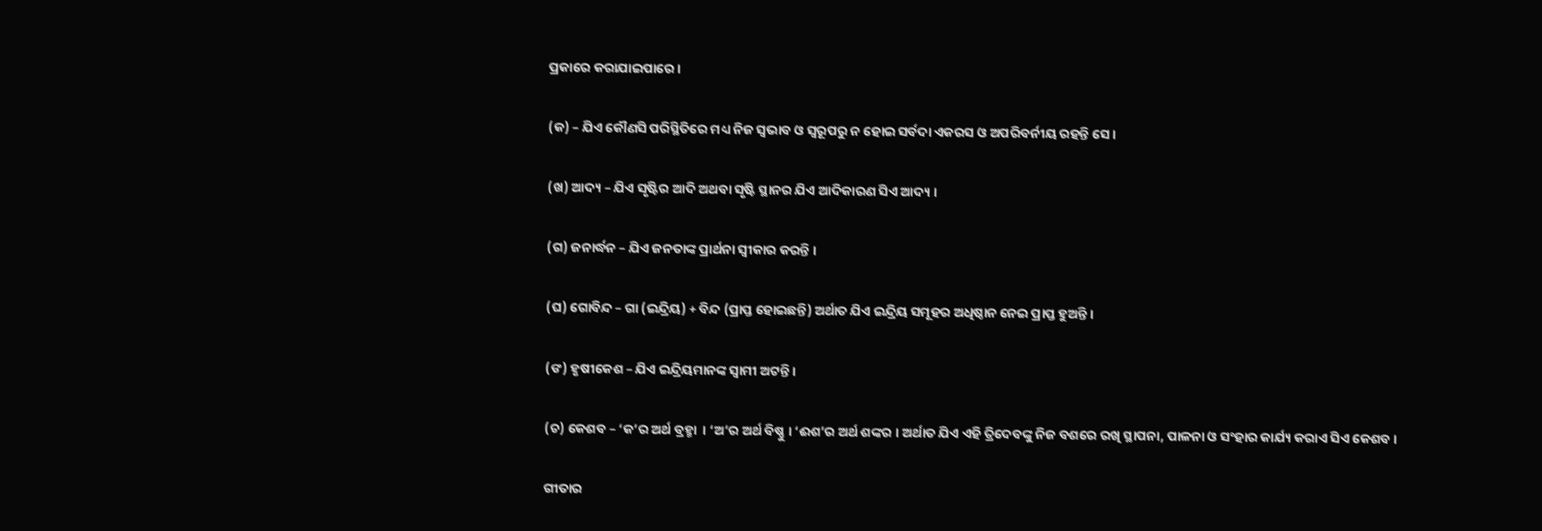ପ୍ରକାରେ କରାଯାଇପାରେ ।

(କ) – ଯିଏ କୌଣସି ପରିସ୍ଥିତିରେ ମଧ୍ୟ ନିଜ ସ୍ବଭାବ ଓ ସ୍ବରୂପରୁ ନ ହୋଇ ସର୍ବଦା ଏକରସ ଓ ଅପରିବର୍ନୀୟ ରହନ୍ତି ସେ ।

(ଖ) ଆଦ୍ୟ – ଯିଏ ସୃଷ୍ଟିର ଆଦି ଅଥବା ସୃଷ୍ଟି ସ୍ଥାନର ଯିଏ ଆଦିକାରଣ ସିଏ ଆଦ୍ୟ ।

(ଗ) ଜନାର୍ଦ୍ଧନ – ଯିଏ ଜନତାଙ୍କ ପ୍ରାର୍ଥନା ସ୍ବୀକାର କରନ୍ତି ।

(ଘ) ଗୋବିନ୍ଦ – ଗା (ଇନ୍ଦ୍ରିୟ) + ବିନ୍ଦ (ପ୍ରାପ୍ତ ହୋଇଛନ୍ତି) ଅର୍ଥାତ ଯିଏ ଇନ୍ଦ୍ରିୟ ସମୂହର ଅଧିଷ୍ଠାନ ନେଇ ପ୍ରାପ୍ତ ହୁଅନ୍ତି ।

(ଙ) ହୃଷୀକେଶ – ଯିଏ ଇନ୍ଦ୍ରିୟମାନଙ୍କ ସ୍ବାମୀ ଅଟନ୍ତି ।

(ଚ) କେଶବ – ‘କ’ର ଅର୍ଥ ବ୍ରହ୍ମା  । ‘ଅ’ର ଅର୍ଥ ବିଷ୍ଣୁ । ‘ଈଶ’ର ଅର୍ଥ ଶଙ୍କର । ଅର୍ଥାତ ଯିଏ ଏହି ତ୍ରିଦେବଙ୍କୁ ନିଜ ବଶରେ ରଖି ସ୍ଥାପନା, ପାଳନା ଓ ସଂହାର କାର୍ଯ୍ୟ କରାଏ ସିଏ କେଶବ ।

ଗୀତାର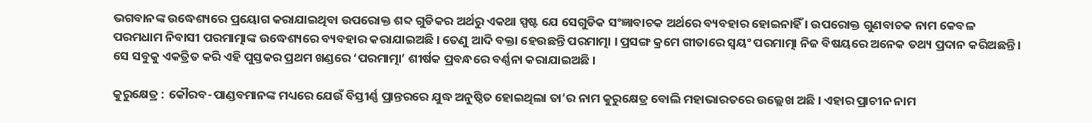ଭଗବାନଙ୍କ ଉଦ୍ଧେଶ୍ୟରେ ପ୍ରୟୋଗ କରାଯାଇଥିବା ଉପରୋକ୍ତ ଶବ୍ଦ ଗୁଡିକର ଅର୍ଥରୁ ଏକଥା ସ୍ପଷ୍ଟ ଯେ ସେଗୁଡିକ ସଂଜ୍ଞାବାଚକ ଅର୍ଥରେ ବ୍ୟବହାର ହୋଇନାହିଁ । ଉପରୋକ୍ତ ଗୁଣବାଚକ ନାମ କେବଳ ପରମଧାମ ନିବାସୀ ପରମାତ୍ମାଙ୍କ ଉଦ୍ଧେଶ୍ୟରେ ବ୍ୟବହାର କରାଯାଇଅଛି । ତେଣୁ ଆଦି ବକ୍ତା ହେଉଛନ୍ତି ପରମାତ୍ମା । ପ୍ରସଙ୍ଗ କ୍ରମେ ଗୀତାରେ ସ୍ବୟଂ ପରମାତ୍ମା ନିଜ ବିଷୟରେ ଅନେକ ତଥ୍ୟ ପ୍ରଦାନ କରିଅଛନ୍ତି । ସେ ସବୁକୁ ଏକତ୍ରିତ କରି ଏହି ପୁସ୍ତକର ପ୍ରଥମ ଖଣ୍ଡରେ ‘ପରମାତ୍ମା’ ଶୀର୍ଷକ ପ୍ରବନ୍ଧରେ ବର୍ଣ୍ଣନା କରାଯାଇଅଛି ।

କୁରୁକ୍ଷେତ୍ର : କୌରବ-ପାଣ୍ଡବମାନଙ୍କ ମଧ୍ୟରେ ଯେଉଁ ବିସ୍ତୀର୍ଣ୍ଣ ପ୍ରାନ୍ତରରେ ଯୁଦ୍ଧ ଅନୁଷ୍ଠିତ ହୋଇଥିଲା ତା’ର ନାମ କୁରୁକ୍ଷେତ୍ର ବୋଲି ମହାଭାରତରେ ଉଲ୍ଲେଖ ଅଛି । ଏହାର ପ୍ରାଚୀନ ନାମ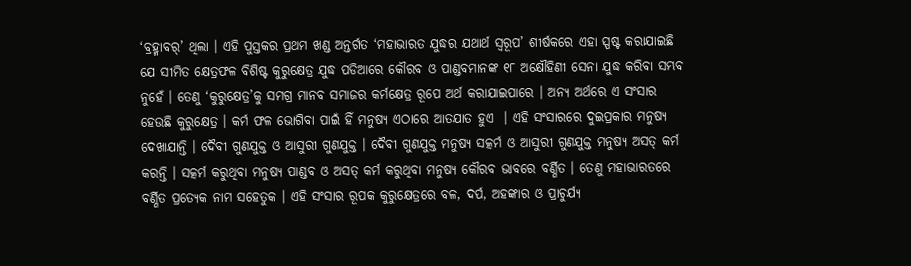‘ବ୍ରହ୍ମାବର୍’ ଥିଲା । ଏହି ପୁସ୍ତକର ପ୍ରଥମ ଖଣ୍ଡ ଅନ୍ତର୍ଗତ ‘ମହାଭାରତ ଯୁଦ୍ଧର ଯଥାର୍ଥ ସ୍ବରୂପ’ ଶୀର୍ଷକରେ ଏହା ସ୍ପଷ୍ଟ କରାଯାଇଛି ଯେ ସୀମିତ କ୍ଷେତ୍ରଫଳ ବିଶିଷ୍ଟ କୁରୁକ୍ଷେତ୍ର ଯୁଦ୍ଧ ପଡିଆରେ କୌରବ ଓ ପାଣ୍ଡବମାନଙ୍କ ୧୮ ଅକ୍ଷୌହିଣୀ ସେନା ଯୁଦ୍ଧ କରିବା ସମ୍ଭବ ନୁହେଁ । ତେଣୁ ‘କୁରୁକ୍ଷେତ୍ର’କୁ ସମଗ୍ର ମାନବ ସମାଜର କର୍ମକ୍ଷେତ୍ର ରୂପେ ଅର୍ଥ କରାଯାଇପାରେ । ଅନ୍ୟ ଅର୍ଥରେ ଏ ସଂସାର ହେଉଛି କୁରୁକ୍ଷେତ୍ର । କର୍ମ ଫଳ ଭୋଗିବା ପାଇଁ ହିଁ ମନୁଷ୍ୟ ଏଠାରେ ଆତଯାତ ହୁଏ  । ଏହି ସଂସାରରେ ଦୁଇପ୍ରକାର ମନୁଷ୍ୟ ଦେଖାଯାନ୍ତି । ଦୈବୀ ଗୁଣଯୁକ୍ତ ଓ ଆସୁରୀ ଗୁଣଯୁକ୍ତ । ଦୈବୀ ଗୁଣଯୁକ୍ତ ମନୁଷ୍ୟ ସତ୍କର୍ମ ଓ ଆସୁରୀ ଗୁଣଯୁକ୍ତ ମନୁଷ୍ୟ ଅସତ୍ କର୍ମ କରନ୍ତି । ସତ୍କର୍ମ କରୁଥିବା ମନୁଷ୍ୟ ପାଣ୍ଡବ ଓ ଅସତ୍ କର୍ମ କରୁଥିବା ମନୁଷ୍ୟ କୌରବ ଭାବରେ ବର୍ଣ୍ଣିତ । ତେଣୁ ମହାଭାରତରେ ବର୍ଣ୍ଣିତ ପ୍ରତ୍ୟେକ ନାମ ସହେତୁକ । ଏହି ସଂସାର ରୂପକ କୁରୁକ୍ଷେତ୍ରରେ ବଳ, ଦର୍ପ, ଅହଙ୍କାର ଓ ପ୍ରାଚୁର୍ଯ୍ୟ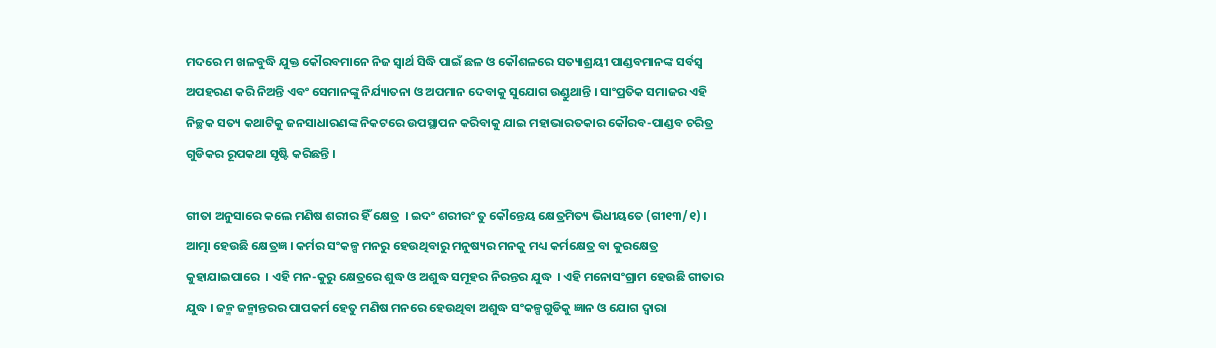ମଦରେ ମ ଖଳବୁଦ୍ଧି ଯୁକ୍ତ କୌରବମାନେ ନିଜ ସ୍ବାର୍ଥ ସିଦ୍ଧି ପାଇଁ ଛଳ ଓ କୌଶଳରେ ସତ୍ୟାଶ୍ରୟୀ ପାଣ୍ଡବମାନଙ୍କ ସର୍ବସ୍ବ ଅପହରଣ କରି ନିଅନ୍ତି ଏବଂ ସେମାନଙ୍କୁ ନିର୍ଯ୍ୟାତନା ଓ ଅପମାନ ଦେବାକୁ ସୁଯୋଗ ଉଣ୍ଡୁଥାନ୍ତି । ସାଂପ୍ରତିକ ସମାଜର ଏହି ନିଚ୍ଛକ ସତ୍ୟ କଥାଟିକୁ ଜନସାଧାରଣଙ୍କ ନିକଟରେ ଉପସ୍ଥାପନ କରିବାକୁ ଯାଇ ମହାଭାରତକାର କୌରବ-ପାଣ୍ଡବ ଚରିତ୍ର ଗୁଡିକର ରୂପକଥା ସୃଷ୍ଟି କରିଛନ୍ତି ।

ଗୀତା ଅନୁସାରେ କଲେ ମଣିଷ ଶରୀର ହିଁ କ୍ଷେତ୍ର  । ଇଦଂ ଶରୀରଂ ତୁ କୌନ୍ତେୟ କ୍ଷେତ୍ରମିତ୍ୟ ଭିଧୀୟତେ (ଗୀ୧୩/୧) । ଆତ୍ମା ହେଉଛି କ୍ଷେତ୍ରଜ୍ଞ । କର୍ମର ସଂକଳ୍ପ ମନରୁ ହେଉଥିବାରୁ ମନୁଷ୍ୟର ମନକୁ ମଧ୍ୟ କର୍ମକ୍ଷେତ୍ର ବା କୁରକ୍ଷେତ୍ର କୁହାଯାଇପାରେ  । ଏହି ମନ-କୁରୁ କ୍ଷେତ୍ରରେ ଶୁଦ୍ଧ ଓ ଅଶୁଦ୍ଧ ସମୂହର ନିରନ୍ତର ଯୁଦ୍ଧ  । ଏହି ମନୋସଂଗ୍ରାମ ହେଉଛି ଗୀତାର ଯୁଦ୍ଧ । ଜନ୍ମ ଜନ୍ମାନ୍ତରର ପାପକର୍ମ ହେତୁ ମଣିଷ ମନରେ ହେଉଥିବା ଅଶୁଦ୍ଧ ସଂକଳ୍ପଗୁଡିକୁ ଜ୍ଞାନ ଓ ଯୋଗ ଦ୍ୱାରା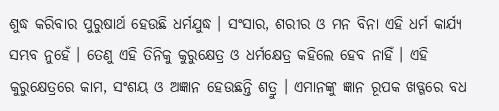ଶୁଦ୍ଧ କରିବାର ପୁରୁଷାର୍ଥ ହେଉଛି ଧର୍ମଯୁଦ୍ଧ । ସଂସାର, ଶରୀର ଓ ମନ ବିନା ଏହି ଧର୍ମ କାର୍ଯ୍ୟ ସମ୍ଭବ ନୁହେଁ । ତେଣୁ ଏହି ତିନିକୁ କୁରୁକ୍ଷେତ୍ର ଓ ଧର୍ମକ୍ଷେତ୍ର କହିଲେ ହେବ ନାହିଁ । ଏହି କୁରୁକ୍ଷେତ୍ରରେ କାମ, ସଂଶୟ ଓ ଅଜ୍ଞାନ ହେଉଛନ୍ତି ଶତ୍ରୁ । ଏମାନଙ୍କୁ ଜ୍ଞାନ ରୂପକ ଖଡ୍ଗରେ ବଧ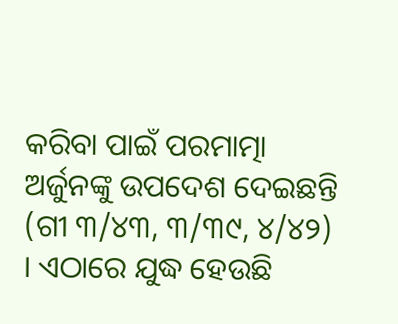କରିବା ପାଇଁ ପରମାତ୍ମା ଅର୍ଜୁନଙ୍କୁ ଉପଦେଶ ଦେଇଛନ୍ତି (ଗୀ ୩/୪୩, ୩/୩୯, ୪/୪୨) । ଏଠାରେ ଯୁଦ୍ଧ ହେଉଛି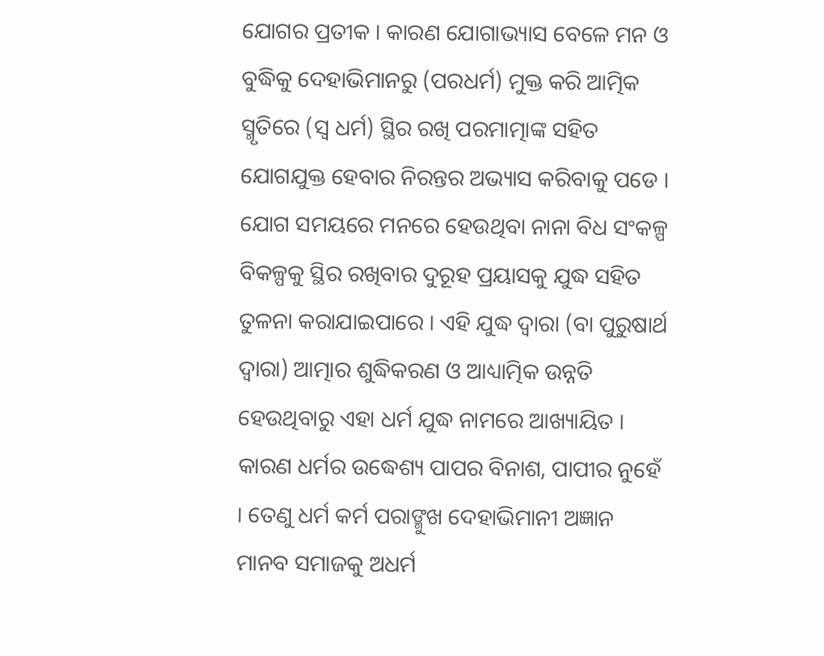ଯୋଗର ପ୍ରତୀକ । କାରଣ ଯୋଗାଭ୍ୟାସ ବେଳେ ମନ ଓ ବୁଦ୍ଧିକୁ ଦେହାଭିମାନରୁ (ପରଧର୍ମ) ମୁକ୍ତ କରି ଆତ୍ମିକ ସ୍ମୃତିରେ (ସ୍ବ ଧର୍ମ) ସ୍ଥିର ରଖି ପରମାତ୍ମାଙ୍କ ସହିତ ଯୋଗଯୁକ୍ତ ହେବାର ନିରନ୍ତର ଅଭ୍ୟାସ କରିବାକୁ ପଡେ । ଯୋଗ ସମୟରେ ମନରେ ହେଉଥିବା ନାନା ବିଧ ସଂକଳ୍ପ ବିକଳ୍ପକୁ ସ୍ଥିର ରଖିବାର ଦୁରୂହ ପ୍ରୟାସକୁ ଯୁଦ୍ଧ ସହିତ ତୁଳନା କରାଯାଇପାରେ । ଏହି ଯୁଦ୍ଧ ଦ୍ୱାରା (ବା ପୁରୁଷାର୍ଥ ଦ୍ୱାରା) ଆତ୍ମାର ଶୁଦ୍ଧିକରଣ ଓ ଆଧ୍ୟାତ୍ମିକ ଉନ୍ନତି ହେଉଥିବାରୁ ଏହା ଧର୍ମ ଯୁଦ୍ଧ ନାମରେ ଆଖ୍ୟାୟିତ । କାରଣ ଧର୍ମର ଉଦ୍ଧେଶ୍ୟ ପାପର ବିନାଶ, ପାପୀର ନୁହେଁ । ତେଣୁ ଧର୍ମ କର୍ମ ପରାଙ୍ମୁଖ ଦେହାଭିମାନୀ ଅଜ୍ଞାନ ମାନବ ସମାଜକୁ ଅଧର୍ମ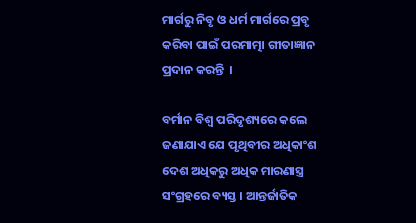ମାର୍ଗରୁ ନିବୃ ଓ ଧର୍ମ ମାର୍ଗରେ ପ୍ରବୃ କରିବା ପାଇଁ ପରମାତ୍ମା ଗୀତାଜ୍ଞାନ ପ୍ରଦାନ କରନ୍ତି  ।

ବର୍ମାନ ବିଶ୍ୱ ପରିଦୃଶ୍ୟରେ କଲେ ଜଣାଯାଏ ଯେ ପୃଥିବୀର ଅଧିକାଂଶ ଦେଶ ଅଧିକରୁ ଅଧିକ ମାରଣାସ୍ତ୍ର ସଂଗ୍ରହରେ ବ୍ୟସ୍ତ । ଆନ୍ତର୍ଜାତିକ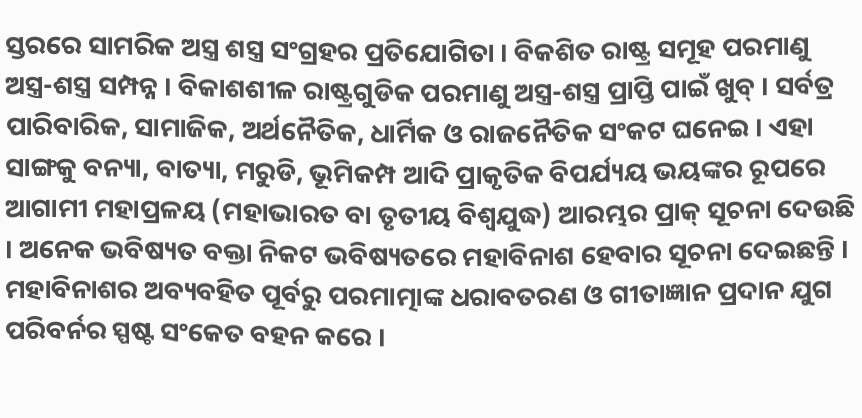ସ୍ତରରେ ସାମରିକ ଅସ୍ତ୍ର ଶସ୍ତ୍ର ସଂଗ୍ରହର ପ୍ରତିଯୋଗିତା । ବିକଶିତ ରାଷ୍ଟ୍ର ସମୂହ ପରମାଣୁ ଅସ୍ତ୍ର-ଶସ୍ତ୍ର ସମ୍ପନ୍ନ । ବିକାଶଶୀଳ ରାଷ୍ଟ୍ରଗୁଡିକ ପରମାଣୁ ଅସ୍ତ୍ର-ଶସ୍ତ୍ର ପ୍ରାପ୍ତି ପାଇଁ ଖୁବ୍ । ସର୍ବତ୍ର ପାରିବାରିକ, ସାମାଜିକ, ଅର୍ଥନୈତିକ, ଧାର୍ମିକ ଓ ରାଜନୈତିକ ସଂକଟ ଘନେଇ । ଏହା ସାଙ୍ଗକୁ ବନ୍ୟା, ବାତ୍ୟା, ମରୁଡି, ଭୂମିକମ୍ପ ଆଦି ପ୍ରାକୃତିକ ବିପର୍ଯ୍ୟୟ ଭୟଙ୍କର ରୂପରେ ଆଗାମୀ ମହାପ୍ରଳୟ (ମହାଭାରତ ବା ତୃତୀୟ ବିଶ୍ୱଯୁଦ୍ଧ) ଆରମ୍ଭର ପ୍ରାକ୍ ସୂଚନା ଦେଉଛି । ଅନେକ ଭବିଷ୍ୟତ ବକ୍ତା ନିକଟ ଭବିଷ୍ୟତରେ ମହାବିନାଶ ହେବାର ସୂଚନା ଦେଇଛନ୍ତି । ମହାବିନାଶର ଅବ୍ୟବହିତ ପୂର୍ବରୁ ପରମାତ୍ମାଙ୍କ ଧରାବତରଣ ଓ ଗୀତାଜ୍ଞାନ ପ୍ରଦାନ ଯୁଗ ପରିବର୍ନର ସ୍ପଷ୍ଟ ସଂକେତ ବହନ କରେ ।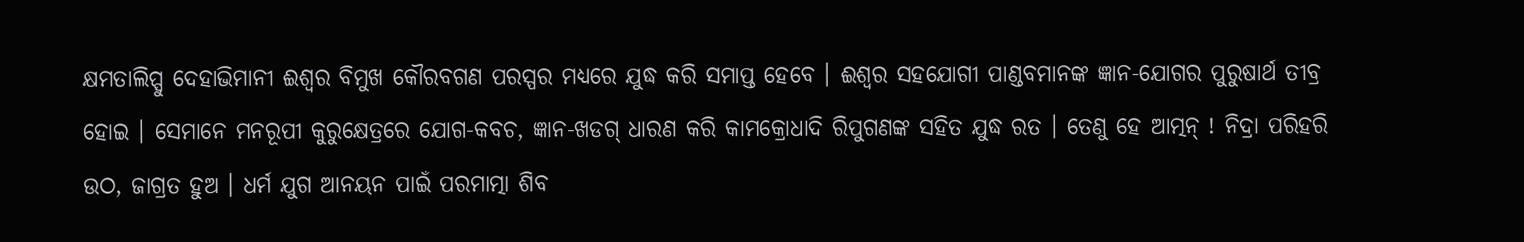କ୍ଷମତାଲିପ୍ସୁ ଦେହାଭିମାନୀ ଈଶ୍ୱର ବିମୁଖ କୌରବଗଣ ପରସ୍ପର ମଧ୍ୟରେ ଯୁଦ୍ଧ କରି ସମାପ୍ତ ହେବେ । ଈଶ୍ୱର ସହଯୋଗୀ ପାଣ୍ଡବମାନଙ୍କ ଜ୍ଞାନ-ଯୋଗର ପୁରୁଷାର୍ଥ ତୀବ୍ର ହୋଇ । ସେମାନେ ମନରୂପୀ କୁରୁକ୍ଷେତ୍ରରେ ଯୋଗ-କବଚ, ଜ୍ଞାନ-ଖଡଗ୍ ଧାରଣ କରି କାମକ୍ରୋଧାଦି ରିପୁଗଣଙ୍କ ସହିତ ଯୁଦ୍ଧ ରତ । ତେଣୁ ହେ ଆତ୍ମନ୍ ! ନିଦ୍ରା ପରିହରି ଉଠ, ଜାଗ୍ରତ ହୁଅ । ଧର୍ମ ଯୁଗ ଆନୟନ ପାଇଁ ପରମାତ୍ମା ଶିବ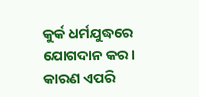କୁର୍କ ଧର୍ମଯୁଦ୍ଧରେ ଯୋଗଦାନ କର । କାରଣ ଏପରି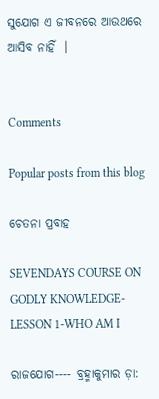ସୁଯୋଗ ଏ ଜୀବନରେ ଆଉଥରେ ଆସିବ ନାହିଁ  ।


Comments

Popular posts from this blog

ଚେତନା ପ୍ରବାହ

SEVENDAYS COURSE ON GODLY KNOWLEDGE-LESSON 1-WHO AM I

ରାଜଯୋଗ---- ବ୍ରହ୍ମାକୁମାର ଡ଼ା: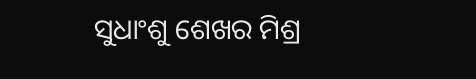ସୁଧାଂଶୁ ଶେଖର ମିଶ୍ର